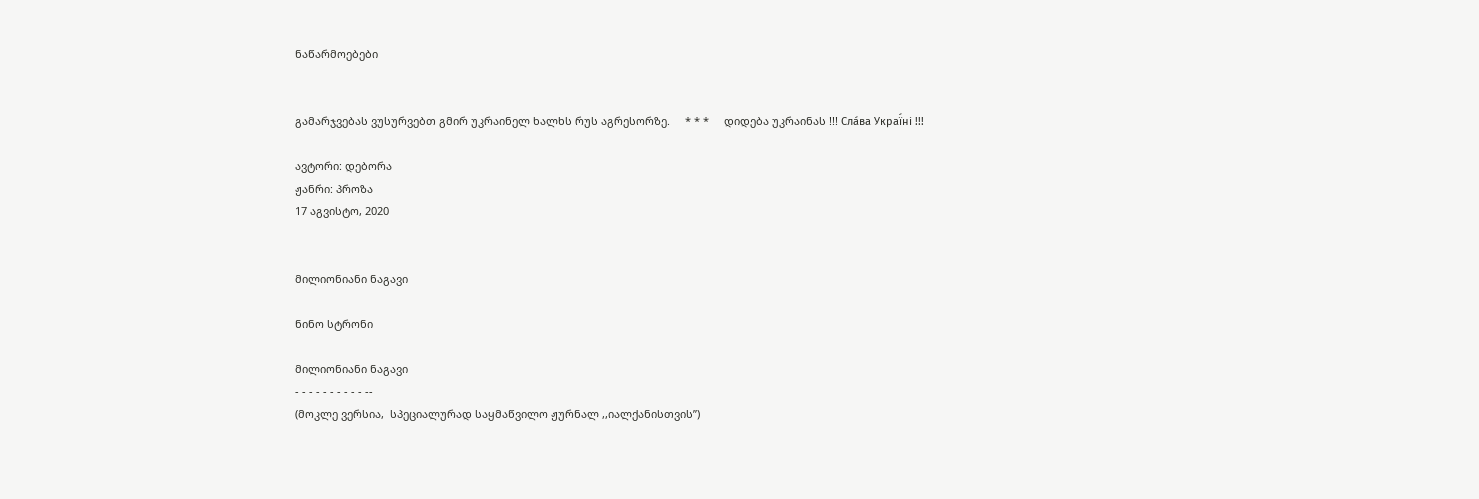ნაწარმოებები


გამარჯვებას ვუსურვებთ გმირ უკრაინელ ხალხს რუს აგრესორზე.     * * *     დიდება უკრაინას !!! Сла́ва Украї́ні !!!

ავტორი: დებორა
ჟანრი: პროზა
17 აგვისტო, 2020


მილიონიანი ნაგავი

ნინო სტრონი

მილიონიანი ნაგავი
- - - - - - - - - - --
(მოკლე ვერსია,  სპეციალურად საყმაწვილო ჟურნალ ,,იალქანისთვის”)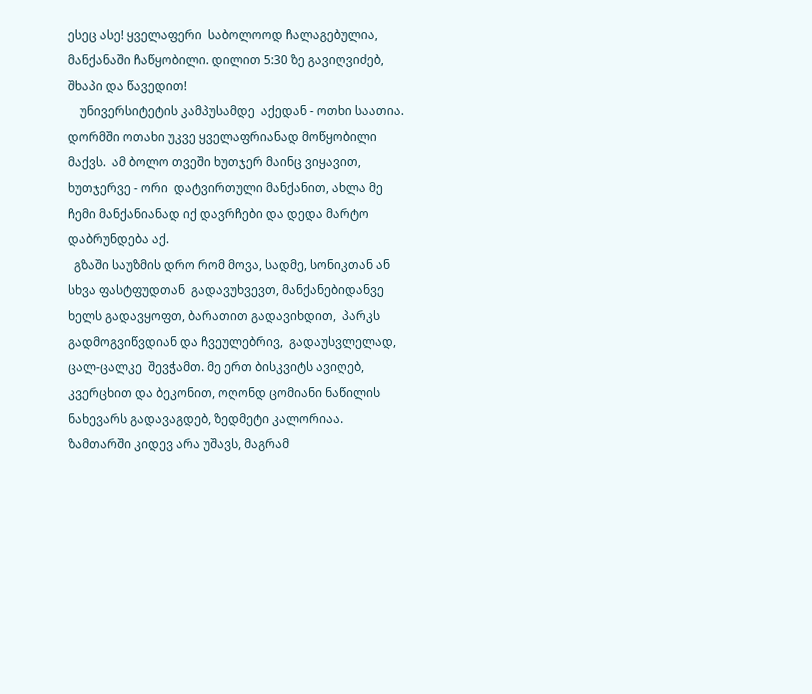ესეც ასე! ყველაფერი  საბოლოოდ ჩალაგებულია, მანქანაში ჩაწყობილი. დილით 5:30 ზე გავიღვიძებ, შხაპი და წავედით!
    უნივერსიტეტის კამპუსამდე  აქედან - ოთხი საათია.  დორმში ოთახი უკვე ყველაფრიანად მოწყობილი მაქვს.  ამ ბოლო თვეში ხუთჯერ მაინც ვიყავით, ხუთჯერვე - ორი  დატვირთული მანქანით, ახლა მე ჩემი მანქანიანად იქ დავრჩები და დედა მარტო დაბრუნდება აქ.
  გზაში საუზმის დრო რომ მოვა, სადმე, სონიკთან ან სხვა ფასტფუდთან  გადავუხვევთ, მანქანებიდანვე  ხელს გადავყოფთ, ბარათით გადავიხდით,  პარკს გადმოგვიწვდიან და ჩვეულებრივ,  გადაუსვლელად, ცალ-ცალკე  შევჭამთ. მე ერთ ბისკვიტს ავიღებ, კვერცხით და ბეკონით, ოღონდ ცომიანი ნაწილის ნახევარს გადავაგდებ, ზედმეტი კალორიაა. ზამთარში კიდევ არა უშავს, მაგრამ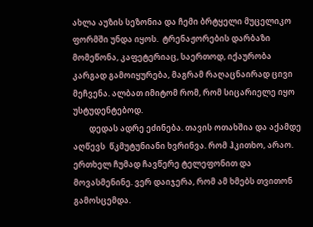ახლა აუზის სეზონია და ჩემი ბრტყელი მუცელიკო ფორმში უნდა იყოს.  ტრენაჟორების დარბაზი მომეწონა, კაფეტერიაც, საერთოდ, იქაურობა კარგად გამოიყურება, მაგრამ რაღაცნაირად ცივი მეჩვენა. ალბათ იმიტომ რომ, რომ სიცარიელე იყო უსტუდენტებოდ.
        დედას ადრე ეძინება. თავის ოთახშია და აქამდე აღწევს  წკმუტუნიანი ხვრინვა. რომ ჰკითხო, არაო. ერთხელ ჩუმად ჩავწერე ტელეფონით და მოვასმენინე. ვერ დაიჯერა, რომ ამ ხმებს თვითონ გამოსცემდა.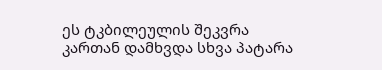ეს ტკბილეულის შეკვრა კართან დამხვდა სხვა პატარა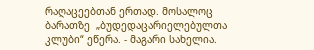რაღაცეებთან ერთად. მოსალოც ბარათზე  „ბუდედაცარიელებულთა კლუბი“ ეწერა. - მაგარი სახელია.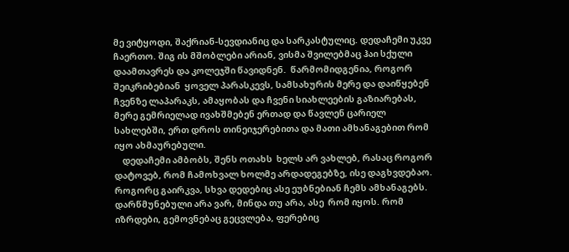მე ვიტყოდი, შაქრიან-სევდიანიც და სარკასტულიც. დედაჩემი უკვე ჩაერთო. შიგ ის მშობლები არიან, ვისმა შვილებმაც ჰაი სქული დაამთავრეს და კოლეჯში წავიდნენ.  წარმომიდგენია, როგორ შეიკრიბებიან  ყოველ პარასკევს, სამსახურის მერე და დაიწყებენ ჩვენზე ლაპარაკს, ამაყობას და ჩვენი სიახლეების გაზიარებას, მერე გემრიელად ივახშმებენ ერთად და წავლენ ცარიელ სახლებში, ერთ დროს თინეიჯერებითა და მათი ამხანაგებით რომ იყო ახმაურებული.
    დედაჩემი ამბობს, შენს ოთახს  ხელს არ ვახლებ, რასაც როგორ დატოვებ, რომ ჩამოხვალ ხოლმე არდადეგებზე, ისე დაგხვდებაო.  როგორც გაირკვა, სხვა დედებიც ასე ეუბნებიან ჩემს ამხანაგებს.  დარწმუნებული არა ვარ, მინდა თუ არა, ასე  რომ იყოს. რომ იზრდები, გემოვნებაც გეცვლება, ფერებიც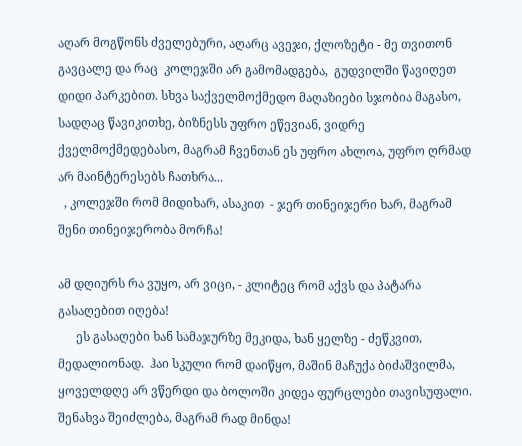აღარ მოგწონს ძველებური, აღარც ავეჯი, ქლოზეტი - მე თვითონ გავცალე და რაც  კოლეჯში არ გამომადგება,  გუდვილში წავიღეთ დიდი პარკებით. სხვა საქველმოქმედო მაღაზიები სჯობია მაგასო, სადღაც წავიკითხე, ბიზნესს უფრო ეწევიან, ვიდრე ქველმოქმედებასო, მაგრამ ჩვენთან ეს უფრო ახლოა, უფრო ღრმად არ მაინტერესებს ჩათხრა...
  , კოლეჯში რომ მიდიხარ, ასაკით  - ჯერ თინეიჯერი ხარ, მაგრამ შენი თინეიჯერობა მორჩა!

ამ დღიურს რა ვუყო, არ ვიცი, - კლიტეც რომ აქვს და პატარა გასაღებით იღება!
      ეს გასაღები ხან სამაჯურზე მეკიდა, ხან ყელზე - ძეწკვით, მედალიონად.  ჰაი სკული რომ დაიწყო, მაშინ მაჩუქა ბიძაშვილმა, ყოველდღე არ ვწერდი და ბოლოში კიდეა ფურცლები თავისუფალი. შენახვა შეიძლება, მაგრამ რად მინდა!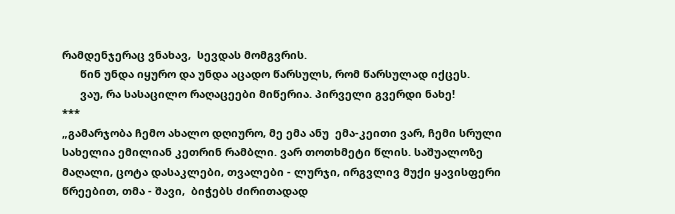რამდენჯერაც ვნახავ,  სევდას მომგვრის.
      წინ უნდა იყურო და უნდა აცადო წარსულს, რომ წარსულად იქცეს.
      ვაუ, რა სასაცილო რაღაცეები მიწერია. პირველი გვერდი ნახე!
***
„გამარჯობა ჩემო ახალო დღიურო, მე ემა ანუ  ემა-კეითი ვარ, ჩემი სრული სახელია ემილიან კეთრინ რამბლი. ვარ თოთხმეტი წლის. საშუალოზე მაღალი, ცოტა დასაკლები, თვალები - ლურჯი, ირგვლივ მუქი ყავისფერი წრეებით, თმა - შავი,  ბიჭებს ძირითადად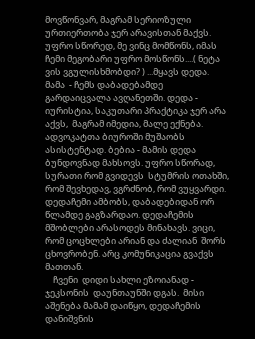მოვწონვარ, მაგრამ სერიოზული ურთიერთობა ჯერ არავისთან მაქვს. უფრო სწორედ, მე ვინც მომწონს, იმას ჩემი მეგობარი უფრო მოსწონს....( ნეტა ვის ვგულისხმობდი? ) ...მყავს დედა. მამა  - ჩემს დაბადებამდე გარდაიცვალა ავღანეთში. დედა - იურისტია, საკუთარი პრაქტიკა ჯერ არა აქვს,  მაგრამ იმედია, მალე ექნება. ადვოკატთა ბიუროში მუშაობს ასისტენტად. ბებია - მამის დედა  ბუნდოვნად მახსოვს. უფრო სწორად, სურათი რომ გვიდევს  სტუმრის ოთახში, რომ შევხედავ, ვგრძნობ, რომ ვუყვარდი. დედაჩემი ამბობს, დაბადებიდან ორ წლამდე გაგზარდაო. დედაჩემის მშობლები არასოდეს მინახავს. ვიცი, რომ ცოცხლები არიან და ძალიან  შორს ცხოვრობენ. არც კომუნიკაცია გვაქვს მათთან.
    ჩვენი  დიდი სახლი ეზოიანად - ჯეკსონის  დაუნთაუნში დგას.  მისი აშენება მამამ დაიწყო, დედაჩემის დანიშვნის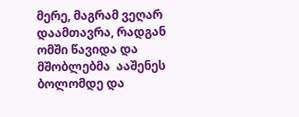მერე, მაგრამ ვეღარ დაამთავრა, რადგან ომში წავიდა და მშობლებმა  ააშენეს ბოლომდე და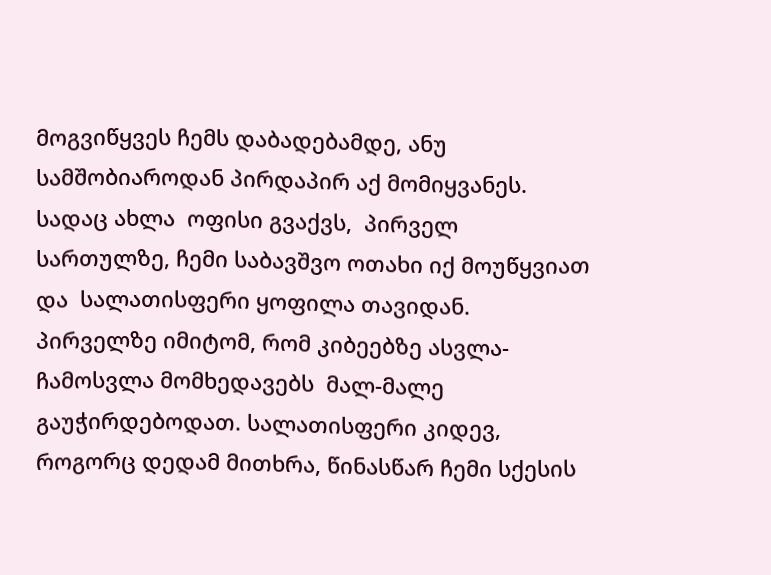მოგვიწყვეს ჩემს დაბადებამდე, ანუ სამშობიაროდან პირდაპირ აქ მომიყვანეს. სადაც ახლა  ოფისი გვაქვს,  პირველ სართულზე, ჩემი საბავშვო ოთახი იქ მოუწყვიათ და  სალათისფერი ყოფილა თავიდან.  პირველზე იმიტომ, რომ კიბეებზე ასვლა-ჩამოსვლა მომხედავებს  მალ-მალე გაუჭირდებოდათ. სალათისფერი კიდევ, როგორც დედამ მითხრა, წინასწარ ჩემი სქესის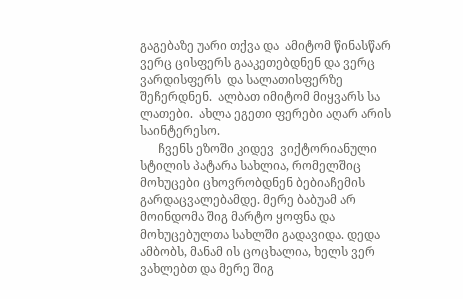გაგებაზე უარი თქვა და  ამიტომ წინასწარ ვერც ცისფერს გააკეთებდნენ და ვერც ვარდისფერს  და სალათისფერზე შეჩერდნენ.  ალბათ იმიტომ მიყვარს სა ლათები.  ახლა ეგეთი ფერები აღარ არის საინტერესო.
      ჩვენს ეზოში კიდევ  ვიქტორიანული სტილის პატარა სახლია, რომელშიც მოხუცები ცხოვრობდნენ ბებიაჩემის გარდაცვალებამდე. მერე ბაბუამ არ მოინდომა შიგ მარტო ყოფნა და მოხუცებულთა სახლში გადავიდა. დედა ამბობს, მანამ ის ცოცხალია, ხელს ვერ ვახლებთ და მერე შიგ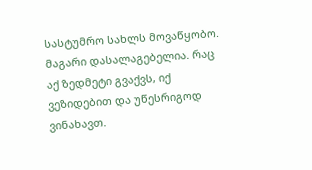სასტუმრო სახლს მოვაწყობო.  მაგარი დასალაგებელია. რაც აქ ზედმეტი გვაქვს, იქ  ვეზიდებით და უწესრიგოდ ვინახავთ.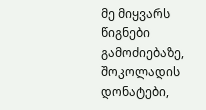მე მიყვარს წიგნები გამოძიებაზე,  შოკოლადის დონატები,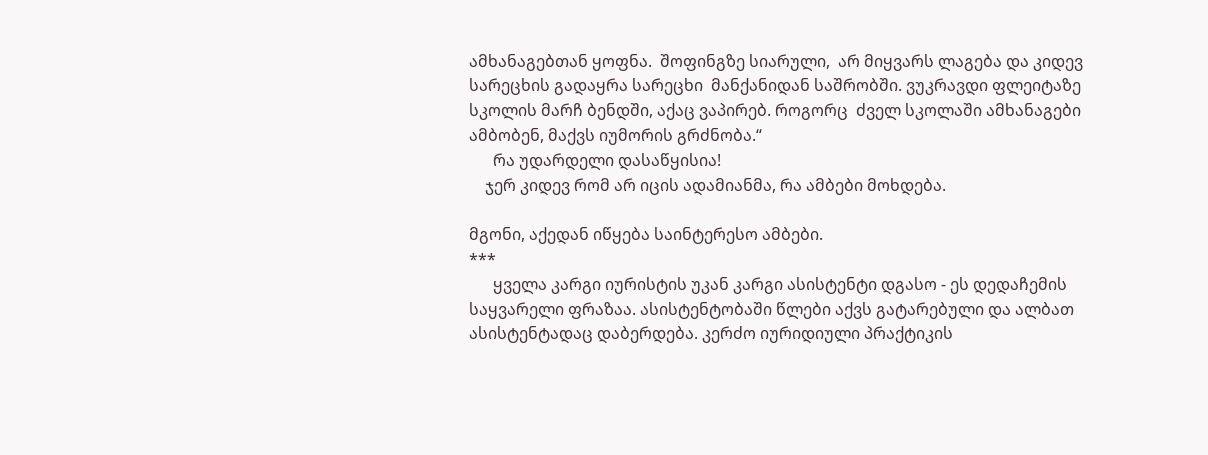ამხანაგებთან ყოფნა.  შოფინგზე სიარული,  არ მიყვარს ლაგება და კიდევ სარეცხის გადაყრა სარეცხი  მანქანიდან საშრობში. ვუკრავდი ფლეიტაზე სკოლის მარჩ ბენდში, აქაც ვაპირებ. როგორც  ძველ სკოლაში ამხანაგები ამბობენ, მაქვს იუმორის გრძნობა.“
      რა უდარდელი დასაწყისია!
    ჯერ კიდევ რომ არ იცის ადამიანმა, რა ამბები მოხდება.

მგონი, აქედან იწყება საინტერესო ამბები.
***
      ყველა კარგი იურისტის უკან კარგი ასისტენტი დგასო - ეს დედაჩემის საყვარელი ფრაზაა. ასისტენტობაში წლები აქვს გატარებული და ალბათ ასისტენტადაც დაბერდება. კერძო იურიდიული პრაქტიკის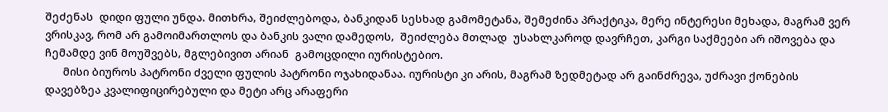შეძენას  დიდი ფული უნდა. მითხრა, შეიძლებოდა, ბანკიდან სესხად გამომეტანა, შემეძინა პრაქტიკა, მერე ინტერესი მეხადა, მაგრამ ვერ ვრისკავ, რომ არ გამოიმართლოს და ბანკის ვალი დამედოს,  შეიძლება მთლად  უსახლკაროდ დავრჩეთ, კარგი საქმეები არ იშოვება და ჩემამდე ვინ მოუშვებს, მგლებივით არიან  გამოცდილი იურისტებიო.
      მისი ბიუროს პატრონი ძველი ფულის პატრონი ოჯახიდანაა. იურისტი კი არის, მაგრამ ზედმეტად არ გაინძრევა, უძრავი ქონების დავებზეა კვალიფიცირებული და მეტი არც არაფერი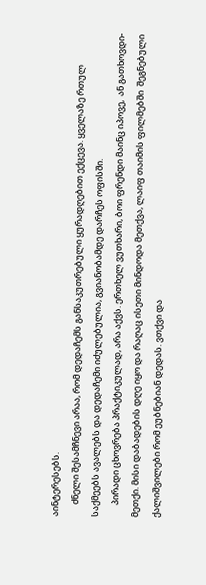აინტერესებს.
      ძნელი შესამჩნევი არაა, რომ დედაჩემს განსაკუთრებული ყურადღებით ექცევა. ყველაზე რთულ საქმეებს ავალებს და დედაჩემი იძულებულია, გვიანობამდე დარჩეს ოფისში.
      პირადი ცხოვრება პრაქტიკულად, არა აქვს. ერთხელ ვუთხარი, ბოი ფრენდი მაინც იპოვე,  ან გათხოვდი-მეთქი. მისი დაბადების დღე იყო და რაღაც ისეთი მინდოდა მეთქვა, ლაიფ თაიმის ფილმებში  შეგნებული ქალიშვილები რომ ეუბნებიან დედას. ვთქვი და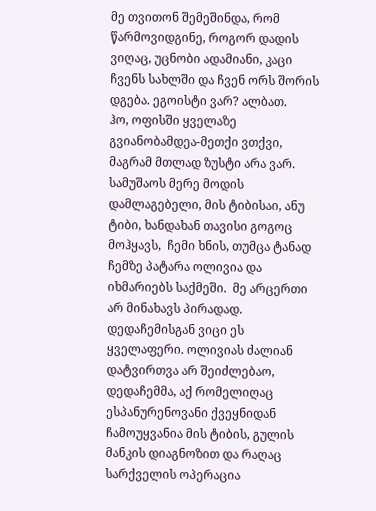მე თვითონ შემეშინდა, რომ წარმოვიდგინე, როგორ დადის ვიღაც, უცნობი ადამიანი, კაცი ჩვენს სახლში და ჩვენ ორს შორის დგება. ეგოისტი ვარ? ალბათ.
ჰო, ოფისში ყველაზე გვიანობამდეა-მეთქი ვთქვი, მაგრამ მთლად ზუსტი არა ვარ. სამუშაოს მერე მოდის დამლაგებელი, მის ტიბისაი, ანუ ტიბი, ხანდახან თავისი გოგოც მოჰყავს,  ჩემი ხნის, თუმცა ტანად ჩემზე პატარა ოლივია და იხმარიებს საქმეში.  მე არცერთი არ მინახავს პირადად.  დედაჩემისგან ვიცი ეს ყველაფერი. ოლივიას ძალიან დატვირთვა არ შეიძლებაო, დედაჩემმა, აქ რომელიღაც ესპანურენოვანი ქვეყნიდან ჩამოუყვანია მის ტიბის, გულის მანკის დიაგნოზით და რაღაც სარქველის ოპერაცია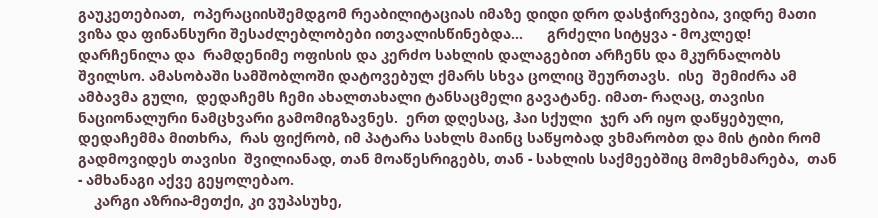გაუკეთებიათ,  ოპერაციისშემდგომ რეაბილიტაციას იმაზე დიდი დრო დასჭირვებია, ვიდრე მათი ვიზა და ფინანსური შესაძლებლობები ითვალისწინებდა...      გრძელი სიტყვა - მოკლედ!  დარჩენილა და  რამდენიმე ოფისის და კერძო სახლის დალაგებით არჩენს და მკურნალობს შვილსო. ამასობაში სამშობლოში დატოვებულ ქმარს სხვა ცოლიც შეურთავს.  ისე  შემიძრა ამ ამბავმა გული,  დედაჩემს ჩემი ახალთახალი ტანსაცმელი გავატანე. იმათ- რაღაც, თავისი  ნაციონალური ნამცხვარი გამომიგზავნეს.  ერთ დღესაც, ჰაი სქული  ჯერ არ იყო დაწყებული, დედაჩემმა მითხრა,  რას ფიქრობ, იმ პატარა სახლს მაინც საწყობად ვხმარობთ და მის ტიბი რომ გადმოვიდეს თავისი  შვილიანად, თან მოაწესრიგებს, თან - სახლის საქმეებშიც მომეხმარება,  თან - ამხანაგი აქვე გეყოლებაო.
    კარგი აზრია-მეთქი, კი ვუპასუხე,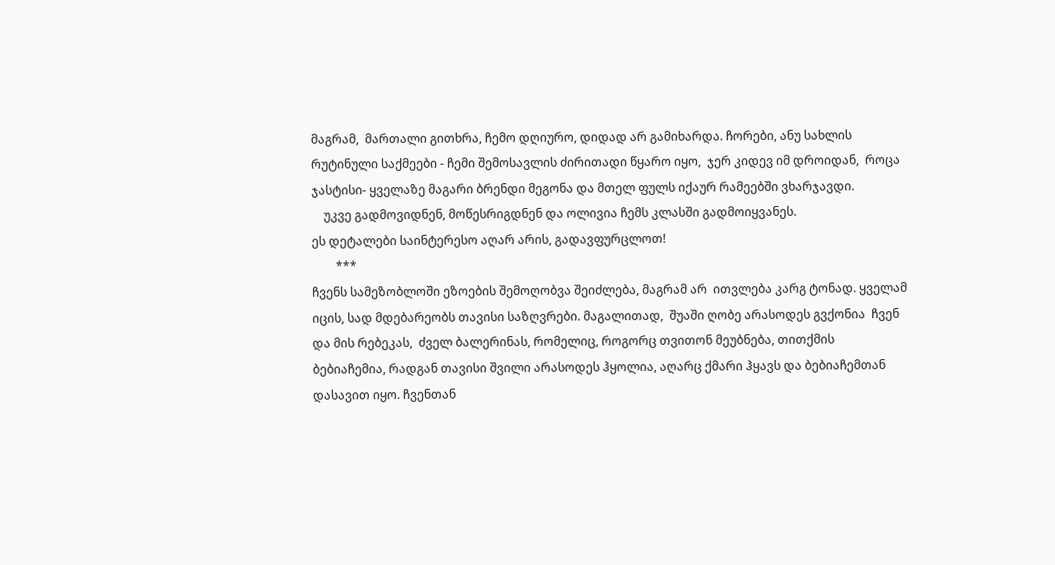მაგრამ,  მართალი გითხრა, ჩემო დღიურო, დიდად არ გამიხარდა. ჩორები, ანუ სახლის რუტინული საქმეები - ჩემი შემოსავლის ძირითადი წყარო იყო,  ჯერ კიდევ იმ დროიდან,  როცა ჯასტისი- ყველაზე მაგარი ბრენდი მეგონა და მთელ ფულს იქაურ რამეებში ვხარჯავდი.
    უკვე გადმოვიდნენ, მოწესრიგდნენ და ოლივია ჩემს კლასში გადმოიყვანეს.
ეს დეტალები საინტერესო აღარ არის, გადავფურცლოთ!
        ***
ჩვენს სამეზობლოში ეზოების შემოღობვა შეიძლება, მაგრამ არ  ითვლება კარგ ტონად. ყველამ იცის, სად მდებარეობს თავისი საზღვრები. მაგალითად,  შუაში ღობე არასოდეს გვქონია  ჩვენ და მის რებეკას,  ძველ ბალერინას, რომელიც, როგორც თვითონ მეუბნება, თითქმის ბებიაჩემია, რადგან თავისი შვილი არასოდეს ჰყოლია, აღარც ქმარი ჰყავს და ბებიაჩემთან დასავით იყო. ჩვენთან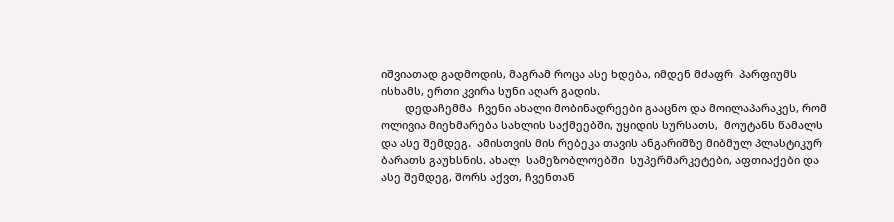იშვიათად გადმოდის, მაგრამ როცა ასე ხდება, იმდენ მძაფრ  პარფიუმს ისხამს, ერთი კვირა სუნი აღარ გადის.
        დედაჩემმა  ჩვენი ახალი მობინადრეები გააცნო და მოილაპარაკეს, რომ ოლივია მიეხმარება სახლის საქმეებში, უყიდის სურსათს,  მოუტანს წამალს და ასე შემდეგ.  ამისთვის მის რებეკა თავის ანგარიშზე მიბმულ პლასტიკურ ბარათს გაუხსნის. ახალ  სამეზობლოებში  სუპერმარკეტები, აფთიაქები და ასე შემდეგ, შორს აქვთ, ჩვენთან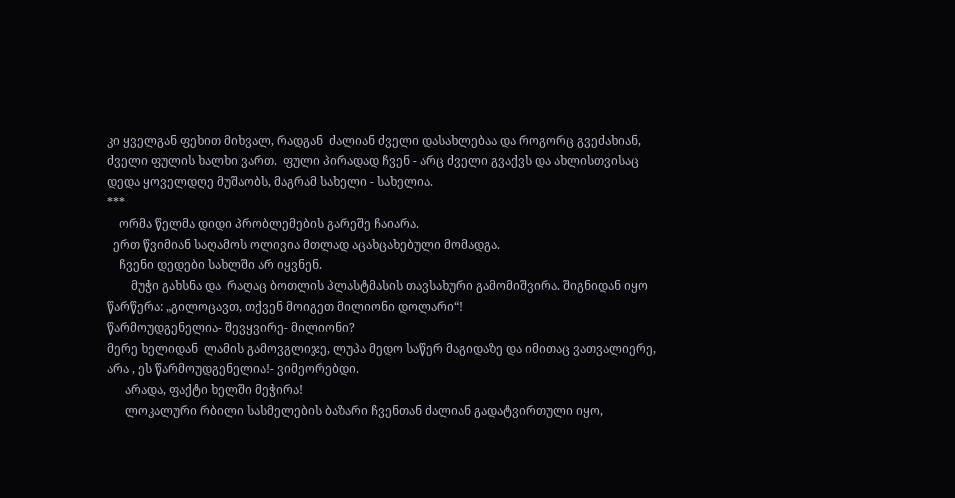კი ყველგან ფეხით მიხვალ, რადგან  ძალიან ძველი დასახლებაა და როგორც გვეძახიან,  ძველი ფულის ხალხი ვართ.  ფული პირადად ჩვენ - არც ძველი გვაქვს და ახლისთვისაც დედა ყოველდღე მუშაობს, მაგრამ სახელი - სახელია.
***
    ორმა წელმა დიდი პრობლემების გარეშე ჩაიარა.
  ერთ წვიმიან საღამოს ოლივია მთლად აცახცახებული მომადგა.
    ჩვენი დედები სახლში არ იყვნენ.
        მუჭი გახსნა და  რაღაც ბოთლის პლასტმასის თავსახური გამომიშვირა. შიგნიდან იყო წარწერა: „გილოცავთ, თქვენ მოიგეთ მილიონი დოლარი“!
წარმოუდგენელია- შევყვირე- მილიონი?
მერე ხელიდან  ლამის გამოვგლიჯე, ლუპა მედო საწერ მაგიდაზე და იმითაც ვათვალიერე, არა , ეს წარმოუდგენელია!- ვიმეორებდი.
      არადა, ფაქტი ხელში მეჭირა!
      ლოკალური რბილი სასმელების ბაზარი ჩვენთან ძალიან გადატვირთული იყო,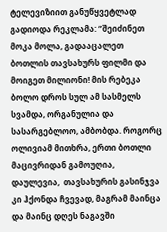ტელევიზიით განუწყვეტლად გადიოდა რეკლამა: ‘’შეიძინეთ მოკა მოლა, გადააცალეთ ბოთლის თავსახურს ფილმი და მოიგეთ მილიონი! მის რებეკა ბოლო დროს სულ ამ სასმელს სვამდა, ორგანულია და სასარგებლოო, ამბობდა. როგორც ოლივიამ მითხრა, ერთი ბოთლი მაცივრიდან გამოუღია, დაულევია,  თავსახურის გასინჯვა კი ჰქონდა ჩვევად, მაგრამ მაინცა და მაინც დღეს ნაგავში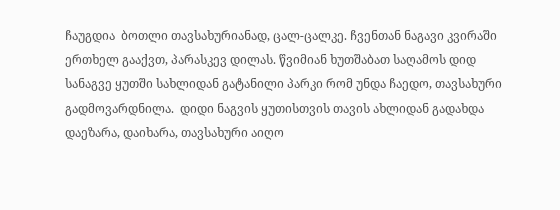ჩაუგდია  ბოთლი თავსახურიანად, ცალ-ცალკე. ჩვენთან ნაგავი კვირაში ერთხელ გააქვთ, პარასკევ დილას. წვიმიან ხუთშაბათ საღამოს დიდ სანაგვე ყუთში სახლიდან გატანილი პარკი რომ უნდა ჩაედო, თავსახური გადმოვარდნილა.  დიდი ნაგვის ყუთისთვის თავის ახლიდან გადახდა დაეზარა, დაიხარა, თავსახური აიღო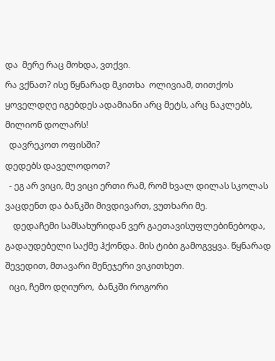და  მერე რაც მოხდა, ვთქვი.
რა ვქნათ? ისე წყნარად მკითხა  ოლივიამ, თითქოს ყოველდღე იგებდეს ადამიანი არც მეტს, არც ნაკლებს, მილიონ დოლარს!
  დავრეკოთ ოფისში?
დედებს დაველოდოთ?
  - ეგ არ ვიცი, მე ვიცი ერთი რამ, რომ ხვალ დილას სკოლას ვაცდენთ და ბანკში მივდივართ, ვუთხარი მე.
    დედაჩემი სამსახურიდან ვერ გაეთავისუფლებინებოდა, გადაუდებელი საქმე ჰქონდა. მის ტიბი გამოგვყვა. წყნარად შევედით, მთავარი მენეჯერი ვიკითხეთ.
  იცი, ჩემო დღიურო,  ბანკში როგორი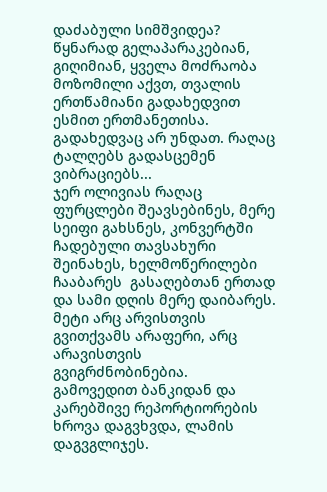დაძაბული სიმშვიდეა? წყნარად გელაპარაკებიან, გიღიმიან, ყველა მოძრაობა მოზომილი აქვთ, თვალის ერთწამიანი გადახედვით ესმით ერთმანეთისა.  გადახედვაც არ უნდათ. რაღაც ტალღებს გადასცემენ ვიბრაციებს...
ჯერ ოლივიას რაღაც ფურცლები შეავსებინეს, მერე  სეიფი გახსნეს, კონვერტში ჩადებული თავსახური შეინახეს, ხელმოწერილები ჩააბარეს  გასაღებთან ერთად და სამი დღის მერე დაიბარეს.
მეტი არც არვისთვის გვითქვამს არაფერი, არც არავისთვის გვიგრძნობინებია.
გამოვედით ბანკიდან და კარებშივე რეპორტიორების  ხროვა დაგვხვდა, ლამის დაგვგლიჯეს.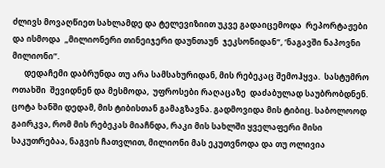ძლივს მოვაღწიეთ სახლამდე და ტელევიზიით უკვე გადაიცემოდა  რეპორტაჟები და ისმოდა  „მილიონერი თინეიჯერი დაუნთაუნ  ჯეკსონიდან“, ‘ნაგავში ნაპოვნი მილიონი“.
      დედაჩემი დაბრუნდა თუ არა სამსახურიდან, მის რებეკაც შემოჰყვა.  სასტუმრო ოთახში  შევიდნენ და მესმოდა,  უფროსები რაღაცაზე  დაძაბულად საუბრობდნენ. ცოტა ხანში დედამ, მის ტიბისთან გამაგზავნა. გადმოვიდა მის ტიბიც. საბოლოოდ გაირკვა, რომ მის რებეკას მიაჩნდა, რაკი მის სახლში ყველაფერი მისი საკუთრებაა, ნაგვის ჩათვლით, მილიონი მას ეკუთვნოდა და თუ ოლივია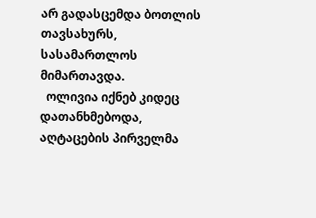არ გადასცემდა ბოთლის თავსახურს, სასამართლოს მიმართავდა.
  ოლივია იქნებ კიდეც დათანხმებოდა, აღტაცების პირველმა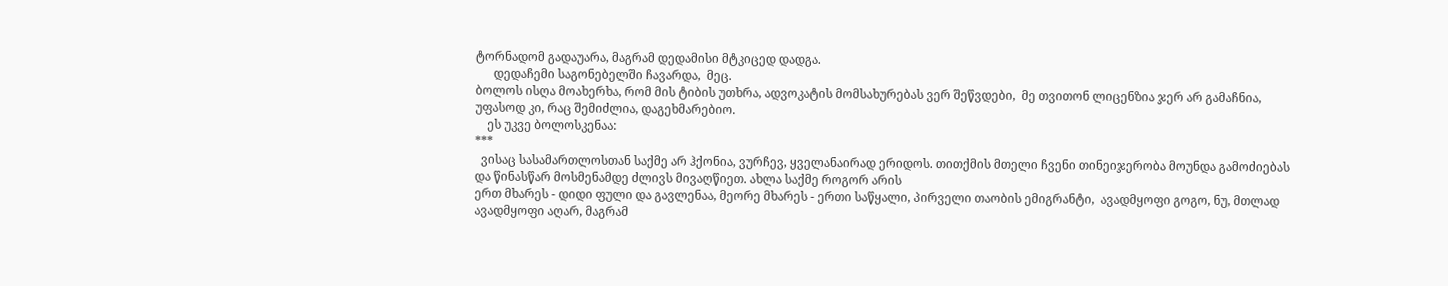ტორნადომ გადაუარა, მაგრამ დედამისი მტკიცედ დადგა.
      დედაჩემი საგონებელში ჩავარდა,  მეც.
ბოლოს ისღა მოახერხა, რომ მის ტიბის უთხრა, ადვოკატის მომსახურებას ვერ შეწვდები,  მე თვითონ ლიცენზია ჯერ არ გამაჩნია, უფასოდ კი, რაც შემიძლია, დაგეხმარებიო.
    ეს უკვე ბოლოსკენაა:
***
  ვისაც სასამართლოსთან საქმე არ ჰქონია, ვურჩევ, ყველანაირად ერიდოს. თითქმის მთელი ჩვენი თინეიჯერობა მოუნდა გამოძიებას და წინასწარ მოსმენამდე ძლივს მივაღწიეთ. ახლა საქმე როგორ არის
ერთ მხარეს - დიდი ფული და გავლენაა, მეორე მხარეს - ერთი საწყალი, პირველი თაობის ემიგრანტი,  ავადმყოფი გოგო, ნუ, მთლად ავადმყოფი აღარ, მაგრამ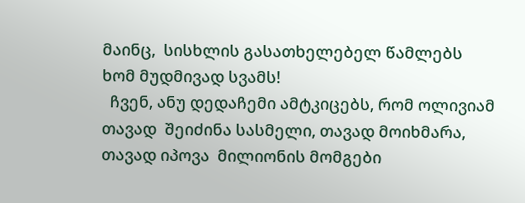მაინც,  სისხლის გასათხელებელ წამლებს ხომ მუდმივად სვამს!
  ჩვენ, ანუ დედაჩემი ამტკიცებს, რომ ოლივიამ თავად  შეიძინა სასმელი, თავად მოიხმარა, თავად იპოვა  მილიონის მომგები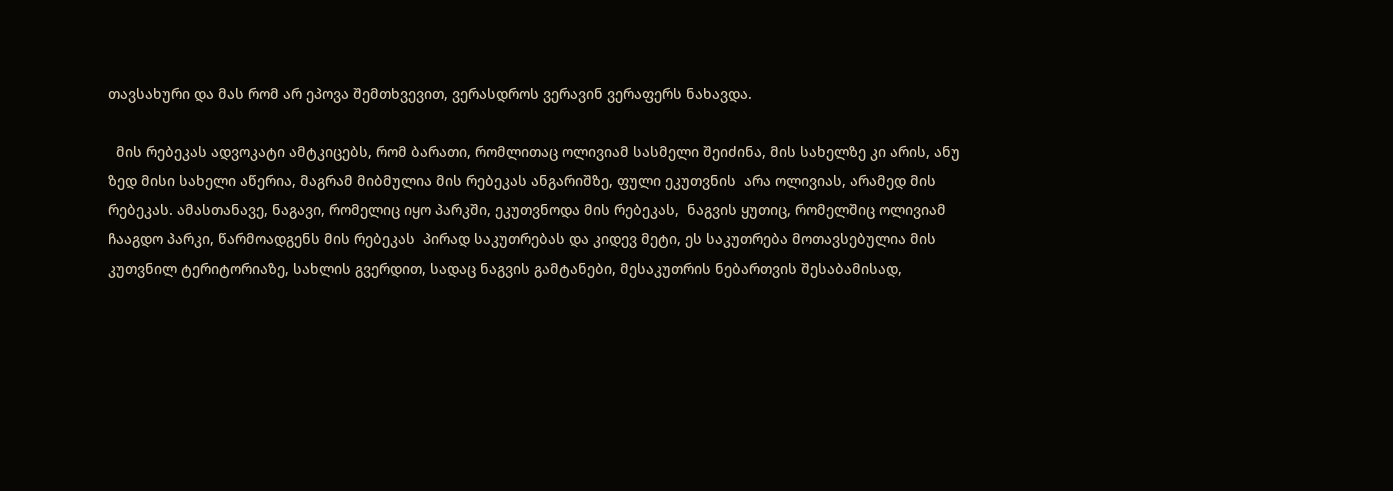თავსახური და მას რომ არ ეპოვა შემთხვევით, ვერასდროს ვერავინ ვერაფერს ნახავდა.

  მის რებეკას ადვოკატი ამტკიცებს, რომ ბარათი, რომლითაც ოლივიამ სასმელი შეიძინა, მის სახელზე კი არის, ანუ ზედ მისი სახელი აწერია, მაგრამ მიბმულია მის რებეკას ანგარიშზე, ფული ეკუთვნის  არა ოლივიას, არამედ მის რებეკას. ამასთანავე, ნაგავი, რომელიც იყო პარკში, ეკუთვნოდა მის რებეკას,  ნაგვის ყუთიც, რომელშიც ოლივიამ ჩააგდო პარკი, წარმოადგენს მის რებეკას  პირად საკუთრებას და კიდევ მეტი, ეს საკუთრება მოთავსებულია მის კუთვნილ ტერიტორიაზე, სახლის გვერდით, სადაც ნაგვის გამტანები, მესაკუთრის ნებართვის შესაბამისად,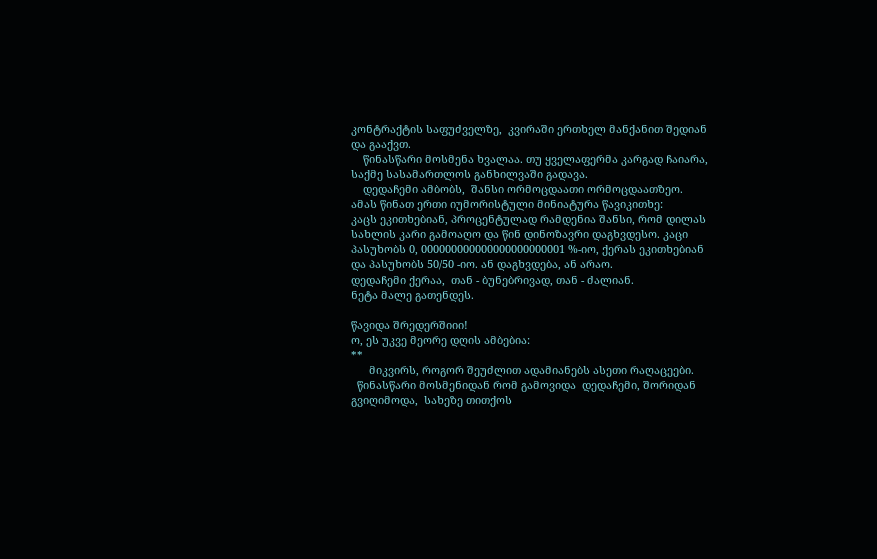კონტრაქტის საფუძველზე,  კვირაში ერთხელ მანქანით შედიან და გააქვთ.
    წინასწარი მოსმენა ხვალაა. თუ ყველაფერმა კარგად ჩაიარა, საქმე სასამართლოს განხილვაში გადავა.
    დედაჩემი ამბობს,  შანსი ორმოცდაათი ორმოცდაათზეო.
ამას წინათ ერთი იუმორისტული მინიატურა წავიკითხე:
კაცს ეკითხებიან, პროცენტულად რამდენია შანსი, რომ დილას სახლის კარი გამოაღო და წინ დინოზავრი დაგხვდესო. კაცი პასუხობს 0, 000000000000000000000001 %-იო, ქერას ეკითხებიან
და პასუხობს 50/50 -იო. ან დაგხვდება, ან არაო.
დედაჩემი ქერაა,  თან - ბუნებრივად, თან - ძალიან.
ნეტა მალე გათენდეს.

წავიდა შრედერშიიი!
ო, ეს უკვე მეორე დღის ამბებია:
**
      მიკვირს, როგორ შეუძლით ადამიანებს ასეთი რაღაცეები.
  წინასწარი მოსმენიდან რომ გამოვიდა  დედაჩემი, შორიდან გვიღიმოდა,  სახეზე თითქოს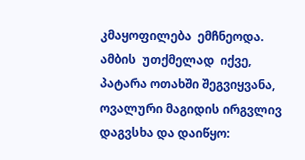კმაყოფილება  ემჩნეოდა. ამბის  უთქმელად  იქვე, პატარა ოთახში შეგვიყვანა,  ოვალური მაგიდის ირგვლივ დაგვსხა და დაიწყო: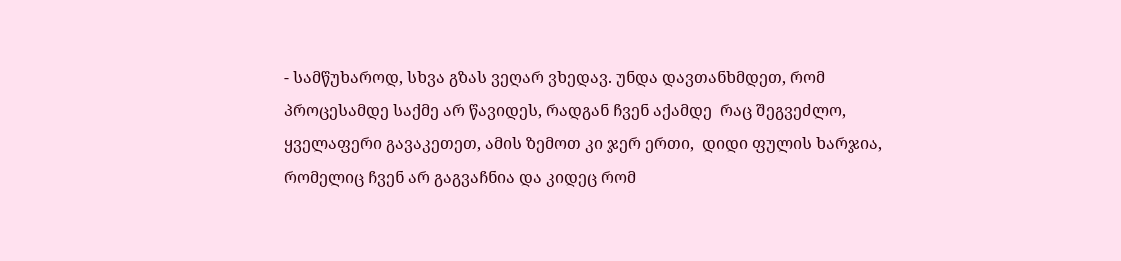- სამწუხაროდ, სხვა გზას ვეღარ ვხედავ. უნდა დავთანხმდეთ, რომ პროცესამდე საქმე არ წავიდეს, რადგან ჩვენ აქამდე  რაც შეგვეძლო, ყველაფერი გავაკეთეთ, ამის ზემოთ კი ჯერ ერთი,  დიდი ფულის ხარჯია, რომელიც ჩვენ არ გაგვაჩნია და კიდეც რომ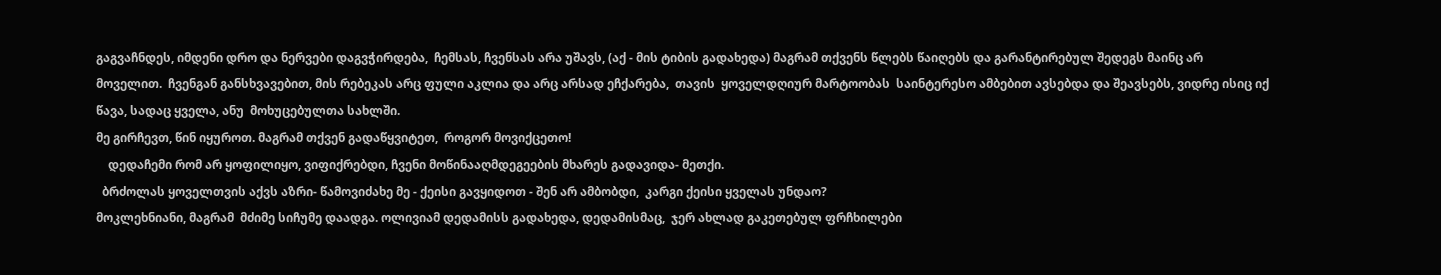გაგვაჩნდეს, იმდენი დრო და ნერვები დაგვჭირდება,  ჩემსას, ჩვენსას არა უშავს, (აქ - მის ტიბის გადახედა) მაგრამ თქვენს წლებს წაიღებს და გარანტირებულ შედეგს მაინც არ  მოველით.  ჩვენგან განსხვავებით, მის რებეკას არც ფული აკლია და არც არსად ეჩქარება,  თავის  ყოველდღიურ მარტოობას  საინტერესო ამბებით ავსებდა და შეავსებს, ვიდრე ისიც იქ წავა, სადაც ყველა, ანუ  მოხუცებულთა სახლში.
მე გირჩევთ, წინ იყუროთ. მაგრამ თქვენ გადაწყვიტეთ,  როგორ მოვიქცეთო!
    დედაჩემი რომ არ ყოფილიყო, ვიფიქრებდი, ჩვენი მოწინააღმდეგეების მხარეს გადავიდა- მეთქი.
  ბრძოლას ყოველთვის აქვს აზრი- წამოვიძახე მე - ქეისი გავყიდოთ - შენ არ ამბობდი,  კარგი ქეისი ყველას უნდაო?
მოკლეხნიანი, მაგრამ  მძიმე სიჩუმე დაადგა. ოლივიამ დედამისს გადახედა, დედამისმაც,  ჯერ ახლად გაკეთებულ ფრჩხილები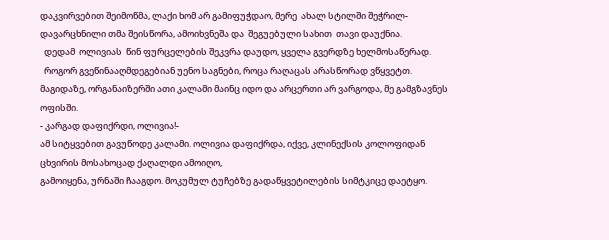დაკვირვებით შეიმოწმა, ლაქი ხომ არ გამიფუჭდაო, მერე  ახალ სტილში შეჭრილ-დავარცხნილი თმა შეისწორა, ამოიხვნეშა და  შეგუებული სახით  თავი დაუქნია.
  დედამ  ოლივიას  წინ ფურცელების შეკვრა დაუდო, ყველა გვერდზე ხელმოსაწერად.
  როგორ გვეწინააღმდეგებიან უენო საგნები, როცა რაღაცას არასწორად ვწყვეტთ.  მაგიდაზე, ორგანაიზერში ათი კალამი მაინც იდო და არცერთი არ ვარგოდა, მე გამგზავნეს ოფისში.
- კარგად დაფიქრდი, ოლივია!-
ამ სიტყვებით გავუწოდე კალამი. ოლივია დაფიქრდა, იქვე, კლინექსის კოლოფიდან ცხვირის მოსახოცად ქაღალდი ამოიღო,
გამოიყენა, ურნაში ჩააგდო. მოკუმულ ტუჩებზე გადაწყვეტილების სიმტკიცე დაეტყო.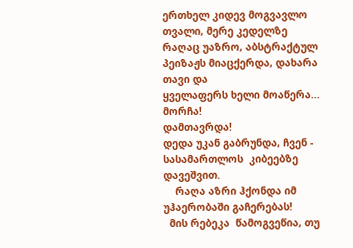ერთხელ კიდევ მოგვავლო თვალი, მერე კედელზე რაღაც უაზრო, აბსტრაქტულ  პეიზაჟს მიაცქერდა, დახარა თავი და
ყველაფერს ხელი მოაწერა...
მორჩა!
დამთავრდა!
დედა უკან გაბრუნდა, ჩვენ - სასამართლოს  კიბეებზე დავეშვით.
    რაღა აზრი ჰქონდა იმ უჰაერობაში გაჩერებას!
  მის რებეკა  წამოგვეწია, თუ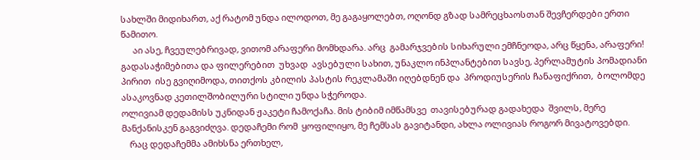სახლში მიდიხართ, აქ რატომ უნდა ილოდოთ, მე გაგაყოლებთ, ოღონდ გზად სამრეცხაოსთან შევჩერდები ერთი წამითო.
      აი ასე, ჩვეულებრივად, ვითომ არაფერი მომხდარა. არც  გამარჯვების სიხარული ემჩნეოდა, არც წყენა, არაფერი!  გადასაჭიმებითა და ფილერებით  უხვად  ავსებული სახით, უნაკლო ინპლანტებით სავსე, პერლამუტის პომადიანი პირით  ისე გვიღიმოდა, თითქოს კბილის პასტის რეკლამაში იღებდნენ და  პროდიუსერის ჩანაფიქრით,  ბოლომდე  ასაკოვნად კეთილშობილური სტილი უნდა სჭეროდა.
ოლივიამ დედამისს უკნიდან ჟაკეტი ჩამოქაჩა. მის ტიბიმ იმწამსვე  თავისებურად გადახედა  შვილს, მერე  მანქანისკენ გაგვიძღვა. დედაჩემი რომ  ყოფილიყო, მე ჩემსას გავიტანდი, ახლა ოლივიას როგორ მივატოვებდი.
    რაც დედაჩემმა ამიხსნა ერთხელ,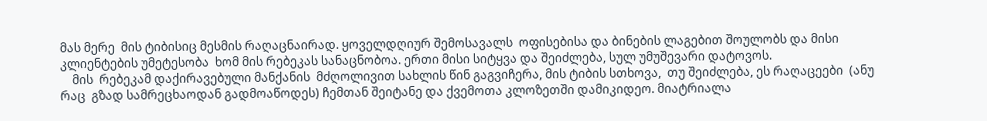მას მერე  მის ტიბისიც მესმის რაღაცნაირად. ყოველდღიურ შემოსავალს  ოფისებისა და ბინების ლაგებით შოულობს და მისი კლიენტების უმეტესობა  ხომ მის რებეკას სანაცნობოა. ერთი მისი სიტყვა და შეიძლება, სულ უმუშევარი დატოვოს.
    მის  რებეკამ დაქირავებული მანქანის  მძღოლივით სახლის წინ გაგვიჩერა, მის ტიბის სთხოვა,  თუ შეიძლება, ეს რაღაცეები  (ანუ რაც  გზად სამრეცხაოდან გადმოაწოდეს) ჩემთან შეიტანე და ქვემოთა კლოზეთში დამიკიდეო. მიატრიალა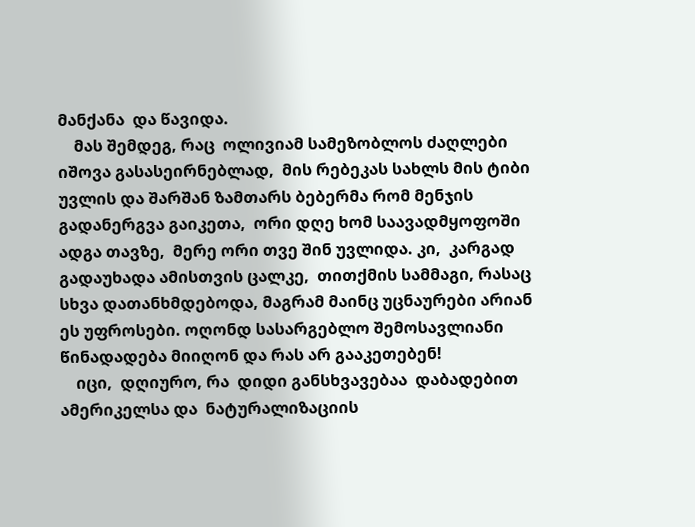მანქანა  და წავიდა.
    მას შემდეგ, რაც  ოლივიამ სამეზობლოს ძაღლები იშოვა გასასეირნებლად,  მის რებეკას სახლს მის ტიბი უვლის და შარშან ზამთარს ბებერმა რომ მენჯის გადანერგვა გაიკეთა,  ორი დღე ხომ საავადმყოფოში ადგა თავზე,  მერე ორი თვე შინ უვლიდა. კი,  კარგად გადაუხადა ამისთვის ცალკე,  თითქმის სამმაგი, რასაც სხვა დათანხმდებოდა, მაგრამ მაინც უცნაურები არიან ეს უფროსები. ოღონდ სასარგებლო შემოსავლიანი წინადადება მიიღონ და რას არ გააკეთებენ!
    იცი,  დღიურო, რა  დიდი განსხვავებაა  დაბადებით ამერიკელსა და  ნატურალიზაციის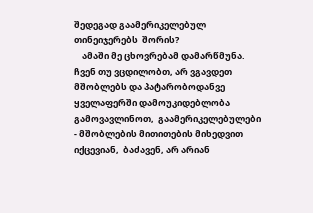შედეგად გაამერიკელებულ თინეიჯერებს  შორის?
    ამაში მე ცხოვრებამ დამარწმუნა.  ჩვენ თუ ვცდილობთ, არ ვგავდეთ მშობლებს და პატარობოდანვე  ყველაფერში დამოუკიდებლობა გამოვავლინოთ,  გაამერიკელებულები - მშობლების მითითების მიხედვით იქცევიან,  ბაძავენ, არ არიან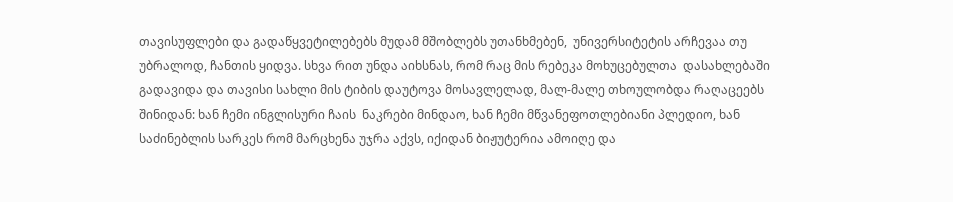თავისუფლები და გადაწყვეტილებებს მუდამ მშობლებს უთანხმებენ,  უნივერსიტეტის არჩევაა თუ უბრალოდ, ჩანთის ყიდვა. სხვა რით უნდა აიხსნას, რომ რაც მის რებეკა მოხუცებულთა  დასახლებაში  გადავიდა და თავისი სახლი მის ტიბის დაუტოვა მოსავლელად, მალ-მალე თხოულობდა რაღაცეებს შინიდან: ხან ჩემი ინგლისური ჩაის  ნაკრები მინდაო, ხან ჩემი მწვანეფოთლებიანი პლედიო, ხან საძინებლის სარკეს რომ მარცხენა უჯრა აქვს, იქიდან ბიჟუტერია ამოიღე და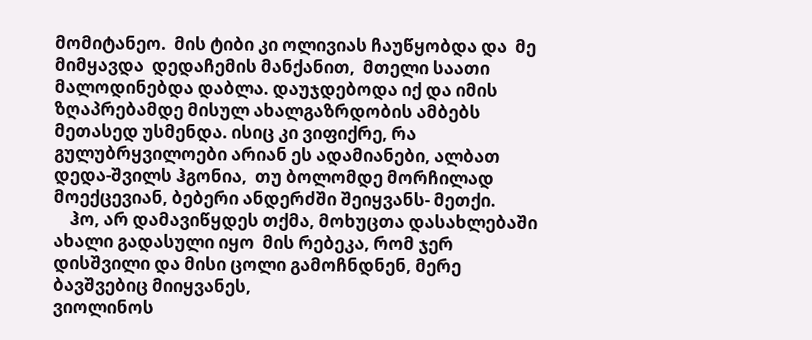მომიტანეო.  მის ტიბი კი ოლივიას ჩაუწყობდა და  მე მიმყავდა  დედაჩემის მანქანით,  მთელი საათი მალოდინებდა დაბლა. დაუჯდებოდა იქ და იმის ზღაპრებამდე მისულ ახალგაზრდობის ამბებს მეთასედ უსმენდა. ისიც კი ვიფიქრე, რა გულუბრყვილოები არიან ეს ადამიანები, ალბათ დედა-შვილს ჰგონია,  თუ ბოლომდე მორჩილად მოექცევიან, ბებერი ანდერძში შეიყვანს- მეთქი.
    ჰო, არ დამავიწყდეს თქმა, მოხუცთა დასახლებაში ახალი გადასული იყო  მის რებეკა, რომ ჯერ დისშვილი და მისი ცოლი გამოჩნდნენ, მერე ბავშვებიც მიიყვანეს,
ვიოლინოს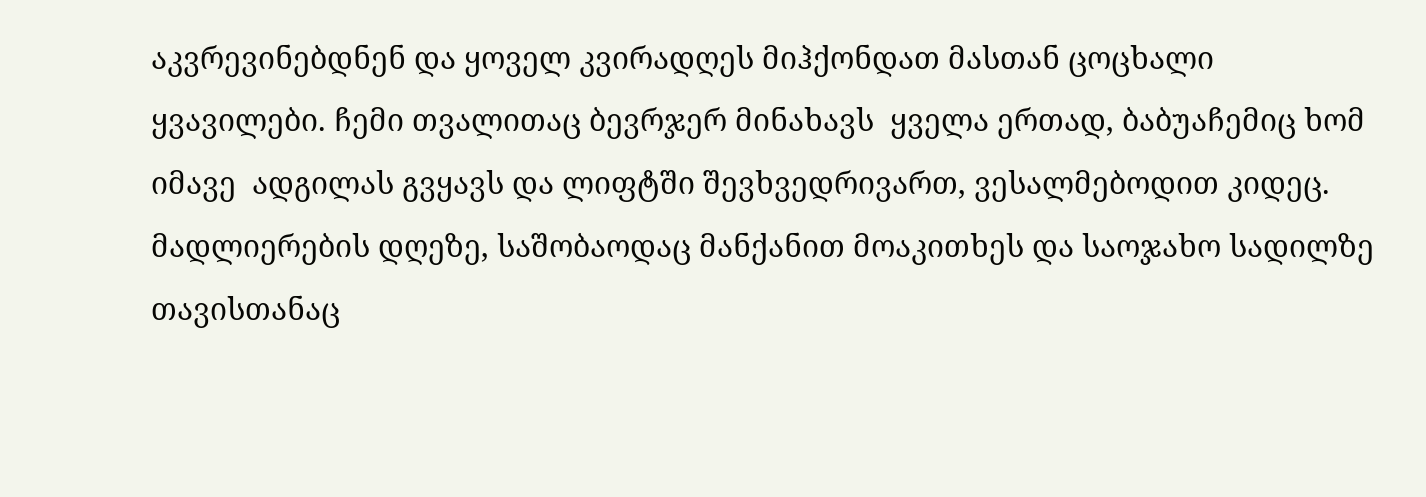აკვრევინებდნენ და ყოველ კვირადღეს მიჰქონდათ მასთან ცოცხალი ყვავილები. ჩემი თვალითაც ბევრჯერ მინახავს  ყველა ერთად, ბაბუაჩემიც ხომ იმავე  ადგილას გვყავს და ლიფტში შევხვედრივართ, ვესალმებოდით კიდეც.
მადლიერების დღეზე, საშობაოდაც მანქანით მოაკითხეს და საოჯახო სადილზე თავისთანაც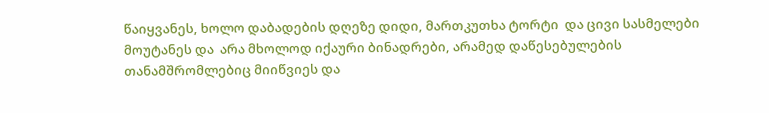წაიყვანეს, ხოლო დაბადების დღეზე დიდი, მართკუთხა ტორტი  და ცივი სასმელები მოუტანეს და  არა მხოლოდ იქაური ბინადრები, არამედ დაწესებულების თანამშრომლებიც მიიწვიეს და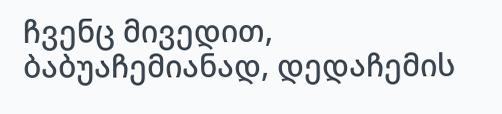ჩვენც მივედით,  ბაბუაჩემიანად, დედაჩემის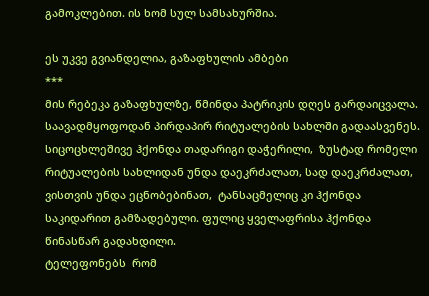გამოკლებით. ის ხომ სულ სამსახურშია.

ეს უკვე გვიანდელია, გაზაფხულის ამბები
***
მის რებეკა გაზაფხულზე, წმინდა პატრიკის დღეს გარდაიცვალა.
საავადმყოფოდან პირდაპირ რიტუალების სახლში გადაასვენეს.
სიცოცხლეშივე ჰქონდა თადარიგი დაჭერილი,  ზუსტად რომელი რიტუალების სახლიდან უნდა დაეკრძალათ, სად დაეკრძალათ, ვისთვის უნდა ეცნობებინათ,  ტანსაცმელიც კი ჰქონდა საკიდარით გამზადებული. ფულიც ყველაფრისა ჰქონდა  წინასწარ გადახდილი.
ტელეფონებს  რომ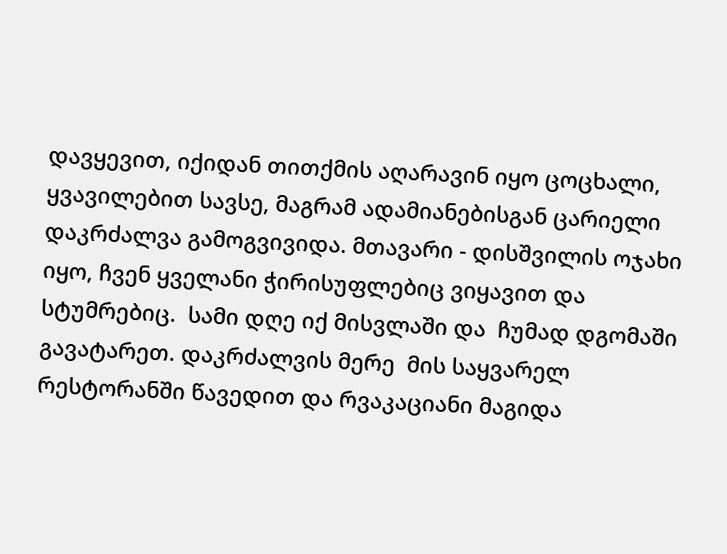დავყევით, იქიდან თითქმის აღარავინ იყო ცოცხალი, ყვავილებით სავსე, მაგრამ ადამიანებისგან ცარიელი დაკრძალვა გამოგვივიდა. მთავარი - დისშვილის ოჯახი იყო, ჩვენ ყველანი ჭირისუფლებიც ვიყავით და სტუმრებიც.  სამი დღე იქ მისვლაში და  ჩუმად დგომაში  გავატარეთ. დაკრძალვის მერე  მის საყვარელ რესტორანში წავედით და რვაკაციანი მაგიდა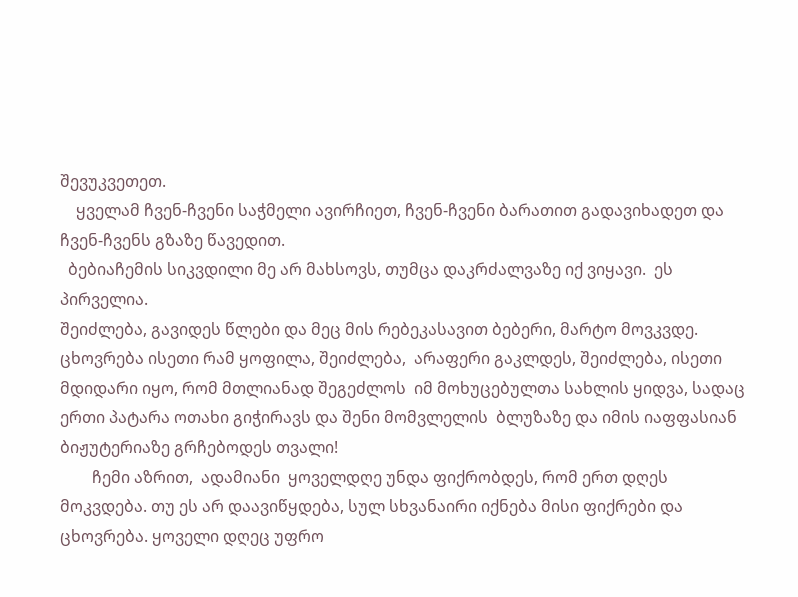შევუკვეთეთ.
    ყველამ ჩვენ-ჩვენი საჭმელი ავირჩიეთ, ჩვენ-ჩვენი ბარათით გადავიხადეთ და  ჩვენ-ჩვენს გზაზე წავედით.
  ბებიაჩემის სიკვდილი მე არ მახსოვს, თუმცა დაკრძალვაზე იქ ვიყავი.  ეს პირველია.
შეიძლება, გავიდეს წლები და მეც მის რებეკასავით ბებერი, მარტო მოვკვდე.
ცხოვრება ისეთი რამ ყოფილა, შეიძლება,  არაფერი გაკლდეს, შეიძლება, ისეთი მდიდარი იყო, რომ მთლიანად შეგეძლოს  იმ მოხუცებულთა სახლის ყიდვა, სადაც ერთი პატარა ოთახი გიჭირავს და შენი მომვლელის  ბლუზაზე და იმის იაფფასიან ბიჟუტერიაზე გრჩებოდეს თვალი!
        ჩემი აზრით,  ადამიანი  ყოველდღე უნდა ფიქრობდეს, რომ ერთ დღეს მოკვდება. თუ ეს არ დაავიწყდება, სულ სხვანაირი იქნება მისი ფიქრები და ცხოვრება. ყოველი დღეც უფრო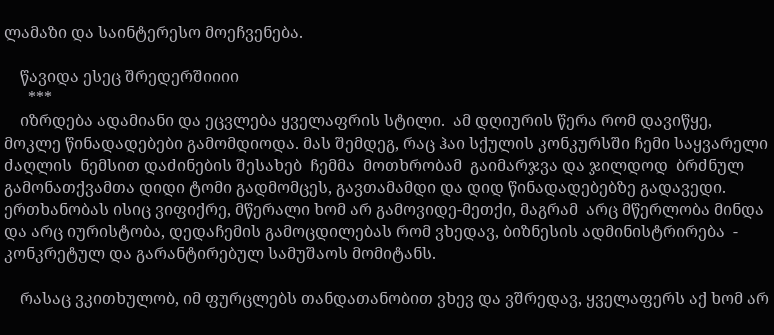ლამაზი და საინტერესო მოეჩვენება.

    წავიდა ესეც შრედერშიიიი
      ***
    იზრდება ადამიანი და ეცვლება ყველაფრის სტილი.  ამ დღიურის წერა რომ დავიწყე, მოკლე წინადადებები გამომდიოდა. მას შემდეგ, რაც ჰაი სქულის კონკურსში ჩემი საყვარელი ძაღლის  ნემსით დაძინების შესახებ  ჩემმა  მოთხრობამ  გაიმარჯვა და ჯილდოდ  ბრძნულ გამონათქვამთა დიდი ტომი გადმომცეს, გავთამამდი და დიდ წინადადებებზე გადავედი. ერთხანობას ისიც ვიფიქრე, მწერალი ხომ არ გამოვიდე-მეთქი, მაგრამ  არც მწერლობა მინდა და არც იურისტობა, დედაჩემის გამოცდილებას რომ ვხედავ, ბიზნესის ადმინისტრირება  - კონკრეტულ და გარანტირებულ სამუშაოს მომიტანს.

    რასაც ვკითხულობ, იმ ფურცლებს თანდათანობით ვხევ და ვშრედავ, ყველაფერს აქ ხომ არ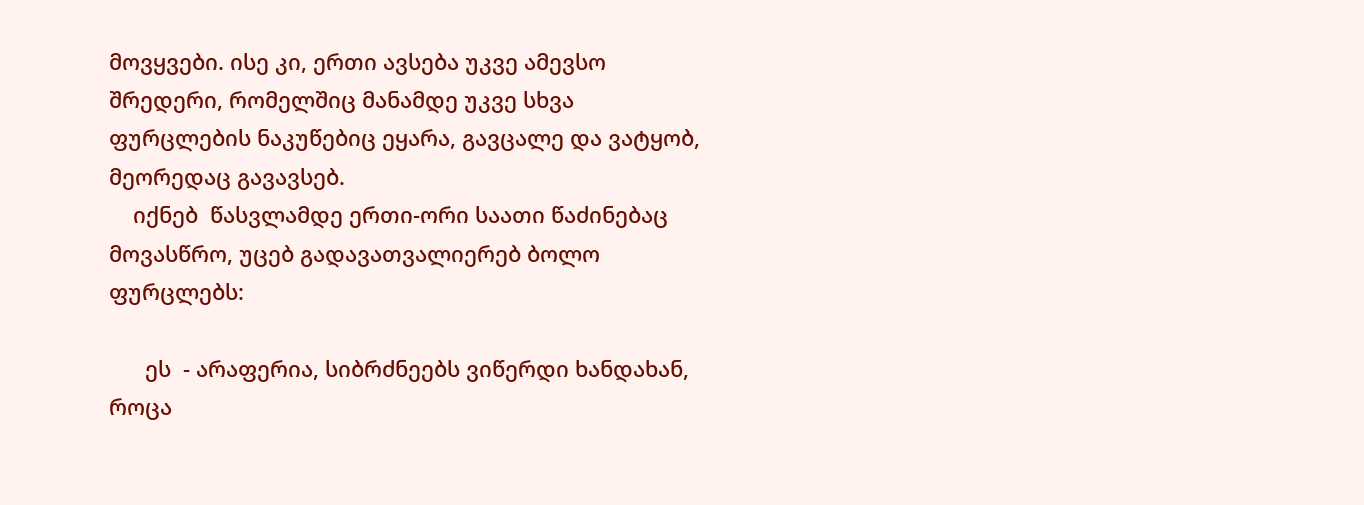მოვყვები. ისე კი, ერთი ავსება უკვე ამევსო შრედერი, რომელშიც მანამდე უკვე სხვა ფურცლების ნაკუწებიც ეყარა, გავცალე და ვატყობ, მეორედაც გავავსებ.
    იქნებ  წასვლამდე ერთი-ორი საათი წაძინებაც მოვასწრო, უცებ გადავათვალიერებ ბოლო ფურცლებს:

      ეს  - არაფერია, სიბრძნეებს ვიწერდი ხანდახან, როცა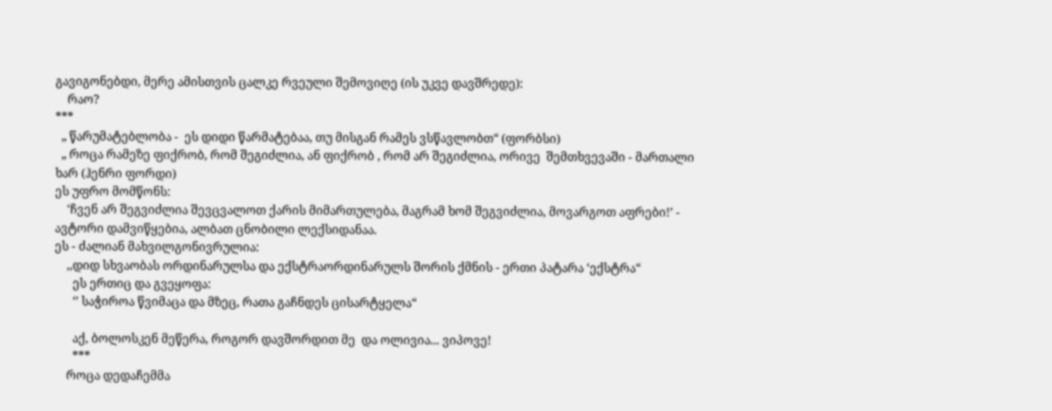გავიგონებდი, მერე ამისთვის ცალკე რვეული შემოვიღე (ის უკვე დავშრედე):
    რაო?
***
  „ წარუმატებლობა -  ეს დიდი წარმატებაა, თუ მისგან რამეს ვსწავლობთ“ (ფორბსი)
  „ როცა რამეზე ფიქრობ, რომ შეგიძლია, ან ფიქრობ , რომ არ შეგიძლია, ორივე  შემთხვევაში - მართალი ხარ (ჰენრი ფორდი)
ეს უფრო მომწონს:
    ‘ჩვენ არ შეგვიძლია შევცვალოთ ქარის მიმართულება, მაგრამ ხომ შეგვიძლია, მოვარგოთ აფრები!’ - ავტორი დამვიწყებია, ალბათ ცნობილი ლექსიდანაა.
ეს - ძალიან მახვილგონივრულია:
    ,,დიდ სხვაობას ორდინარულსა და ექსტრაორდინარულს შორის ქმნის - ერთი პატარა ‘ექსტრა“
      ეს ერთიც და გვეყოფა:
      ‘’ საჭიროა წვიმაცა და მზეც, რათა გაჩნდეს ცისარტყელა“

      აქ, ბოლოსკენ მეწერა, როგორ დავშორდით მე  და ოლივია... ვიპოვე!
      ***
    როცა დედაჩემმა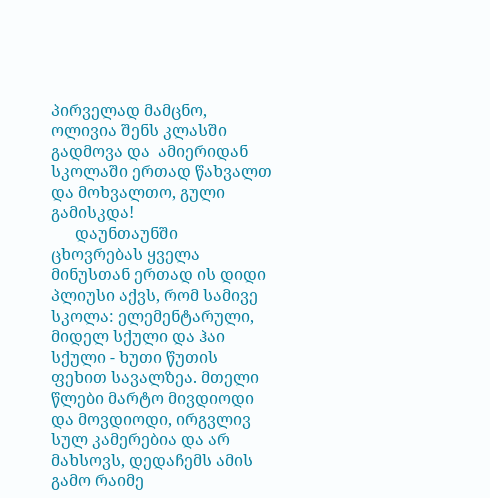პირველად მამცნო, ოლივია შენს კლასში გადმოვა და  ამიერიდან სკოლაში ერთად წახვალთ და მოხვალთო, გული გამისკდა!
      დაუნთაუნში ცხოვრებას ყველა მინუსთან ერთად ის დიდი პლიუსი აქვს, რომ სამივე სკოლა: ელემენტარული, მიდელ სქული და ჰაი სქული - ხუთი წუთის ფეხით სავალზეა. მთელი წლები მარტო მივდიოდი და მოვდიოდი, ირგვლივ სულ კამერებია და არ მახსოვს, დედაჩემს ამის გამო რაიმე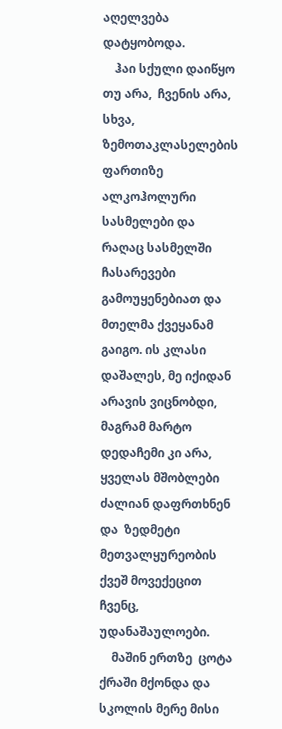აღელვება დატყობოდა.
    ჰაი სქული დაიწყო თუ არა,  ჩვენის არა, სხვა, ზემოთაკლასელების ფართიზე ალკოჰოლური სასმელები და რაღაც სასმელში ჩასარევები გამოუყენებიათ და  მთელმა ქვეყანამ გაიგო. ის კლასი დაშალეს, მე იქიდან არავის ვიცნობდი, მაგრამ მარტო დედაჩემი კი არა, ყველას მშობლები ძალიან დაფრთხნენ და  ზედმეტი მეთვალყურეობის ქვეშ მოვექეცით ჩვენც, უდანაშაულოები.
    მაშინ ერთზე  ცოტა ქრაში მქონდა და სკოლის მერე მისი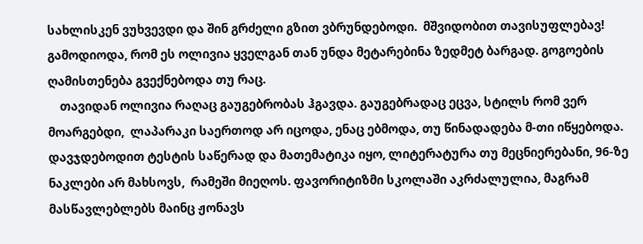სახლისკენ ვუხვევდი და შინ გრძელი გზით ვბრუნდებოდი.  მშვიდობით თავისუფლებავ! გამოდიოდა, რომ ეს ოლივია ყველგან თან უნდა მეტარებინა ზედმეტ ბარგად. გოგოების ღამისთენება გვექნებოდა თუ რაც.
    თავიდან ოლივია რაღაც გაუგებრობას ჰგავდა. გაუგებრადაც ეცვა, სტილს რომ ვერ მოარგებდი,  ლაპარაკი საერთოდ არ იცოდა, ენაც ებმოდა, თუ წინადადება მ-თი იწყებოდა. დავჯდებოდით ტესტის საწერად და მათემატიკა იყო, ლიტერატურა თუ მეცნიერებანი, 96-ზე ნაკლები არ მახსოვს,  რამეში მიეღოს. ფავორიტიზმი სკოლაში აკრძალულია, მაგრამ მასწავლებლებს მაინც ჟონავს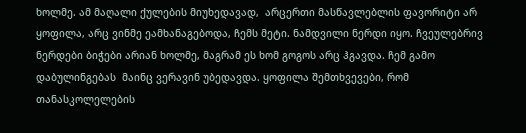ხოლმე. ამ მაღალი ქულების მიუხედავად,  არცერთი მასწავლებლის ფავორიტი არ ყოფილა, არც ვინმე ეამხანაგებოდა, ჩემს მეტი. ნამდვილი ნერდი იყო. ჩვეულებრივ ნერდები ბიჭები არიან ხოლმე, მაგრამ ეს ხომ გოგოს არც ჰგავდა. ჩემ გამო  დაბულინგებას  მაინც ვერავინ უბედავდა. ყოფილა შემთხვევები, რომ თანასკოლელების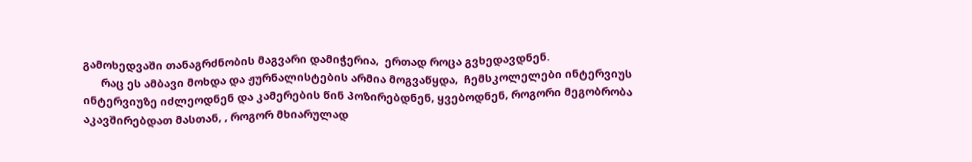გამოხედვაში თანაგრძნობის მაგვარი დამიჭერია,  ერთად როცა გვხედავდნენ.
      რაც ეს ამბავი მოხდა და ჟურნალისტების არმია მოგვაწყდა,  ჩემსკოლელები ინტერვიუს ინტერვიუზე იძლეოდნენ და კამერების წინ პოზირებდნენ, ყვებოდნენ, როგორი მეგობრობა აკავშირებდათ მასთან, , როგორ მხიარულად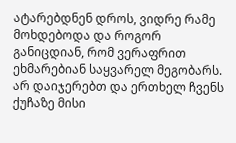ატარებდნენ დროს, ვიდრე რამე მოხდებოდა და როგორ განიცდიან, რომ ვერაფრით ეხმარებიან საყვარელ მეგობარს. არ დაიჯერებთ და ერთხელ ჩვენს ქუჩაზე მისი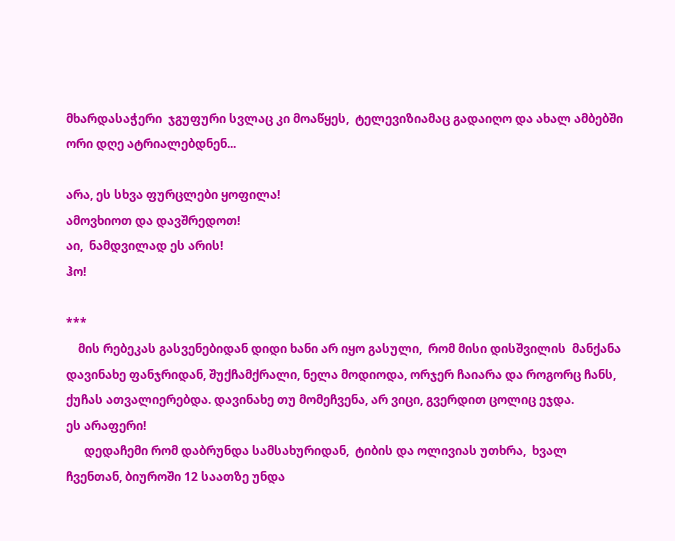მხარდასაჭერი  ჯგუფური სვლაც კი მოაწყეს,  ტელევიზიამაც გადაიღო და ახალ ამბებში ორი დღე ატრიალებდნენ...

არა, ეს სხვა ფურცლები ყოფილა!
ამოვხიოთ და დავშრედოთ!
აი,  ნამდვილად ეს არის!
ჰო!

***
    მის რებეკას გასვენებიდან დიდი ხანი არ იყო გასული,  რომ მისი დისშვილის  მანქანა დავინახე ფანჯრიდან, შუქჩამქრალი, ნელა მოდიოდა, ორჯერ ჩაიარა და როგორც ჩანს, ქუჩას ათვალიერებდა. დავინახე თუ მომეჩვენა, არ ვიცი, გვერდით ცოლიც ეჯდა.
ეს არაფერი!
      დედაჩემი რომ დაბრუნდა სამსახურიდან,  ტიბის და ოლივიას უთხრა,  ხვალ ჩვენთან, ბიუროში 12 საათზე უნდა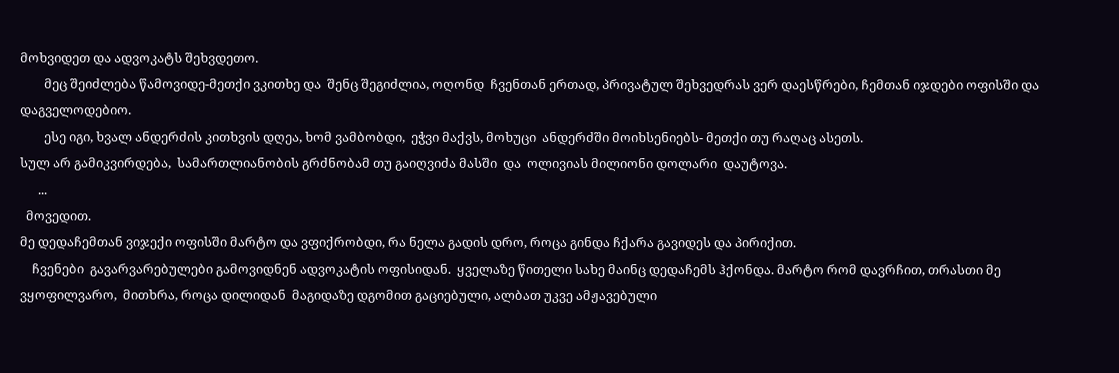მოხვიდეთ და ადვოკატს შეხვდეთო.
        მეც შეიძლება წამოვიდე-მეთქი ვკითხე და  შენც შეგიძლია, ოღონდ  ჩვენთან ერთად, პრივატულ შეხვედრას ვერ დაესწრები, ჩემთან იჯდები ოფისში და დაგველოდებიო.
        ესე იგი, ხვალ ანდერძის კითხვის დღეა, ხომ ვამბობდი,  ეჭვი მაქვს, მოხუცი  ანდერძში მოიხსენიებს- მეთქი თუ რაღაც ასეთს.
სულ არ გამიკვირდება,  სამართლიანობის გრძნობამ თუ გაიღვიძა მასში  და  ოლივიას მილიონი დოლარი  დაუტოვა.
      ...
  მოვედით.
მე დედაჩემთან ვიჯექი ოფისში მარტო და ვფიქრობდი, რა ნელა გადის დრო, როცა გინდა ჩქარა გავიდეს და პირიქით.
    ჩვენები  გავარვარებულები გამოვიდნენ ადვოკატის ოფისიდან.  ყველაზე წითელი სახე მაინც დედაჩემს ჰქონდა. მარტო რომ დავრჩით, თრასთი მე ვყოფილვარო,  მითხრა, როცა დილიდან  მაგიდაზე დგომით გაციებული, ალბათ უკვე ამჟავებული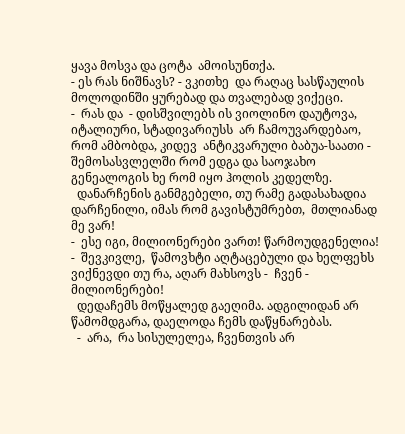ყავა მოსვა და ცოტა  ამოისუნთქა.
- ეს რას ნიშნავს? - ვკითხე  და რაღაც სასწაულის მოლოდინში ყურებად და თვალებად ვიქეცი.
-  რას და  - დისშვილებს ის ვიოლინო დაუტოვა, იტალიური, სტადივარიუსს  არ ჩამოუვარდებაო, რომ ამბობდა, კიდევ  ანტიკვარული ბაბუა-საათი - შემოსასვლელში რომ ედგა და საოჯახო გენეალოგის ხე რომ იყო ჰოლის კედელზე.
  დანარჩენის განმგებელი, თუ რამე გადასახადია დარჩენილი, იმას რომ გავისტუმრებთ,  მთლიანად მე ვარ!
-  ესე იგი, მილიონერები ვართ! წარმოუდგენელია! -  შევკივლე,  წამოვხტი აღტაცებული და ხელფეხს ვიქნევდი თუ რა, აღარ მახსოვს -  ჩვენ - მილიონერები!
  დედაჩემს მოწყალედ გაეღიმა. ადგილიდან არ წამომდგარა, დაელოდა ჩემს დაწყნარებას.
  -  არა,  რა სისულელეა, ჩვენთვის არ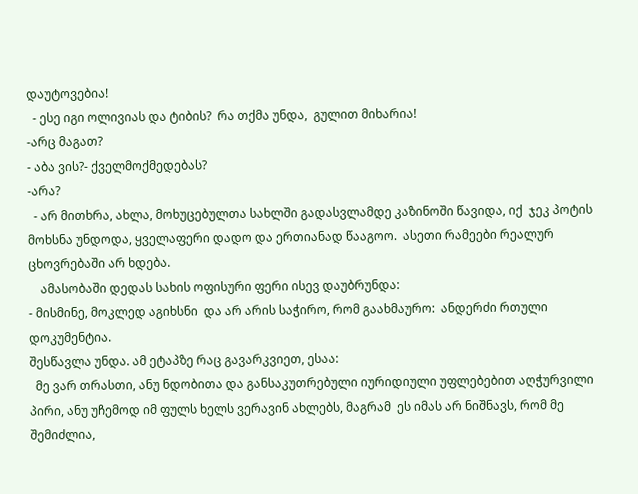დაუტოვებია!
  - ესე იგი ოლივიას და ტიბის?  რა თქმა უნდა,  გულით მიხარია!
-არც მაგათ?
- აბა ვის?- ქველმოქმედებას?
-არა?
  - არ მითხრა, ახლა, მოხუცებულთა სახლში გადასვლამდე კაზინოში წავიდა, იქ  ჯეკ პოტის მოხსნა უნდოდა, ყველაფერი დადო და ერთიანად წააგოო.  ასეთი რამეები რეალურ ცხოვრებაში არ ხდება.
    ამასობაში დედას სახის ოფისური ფერი ისევ დაუბრუნდა:
- მისმინე, მოკლედ აგიხსნი  და არ არის საჭირო, რომ გაახმაურო:  ანდერძი რთული დოკუმენტია.
შესწავლა უნდა. ამ ეტაპზე რაც გავარკვიეთ, ესაა:
  მე ვარ თრასთი, ანუ ნდობითა და განსაკუთრებული იურიდიული უფლებებით აღჭურვილი  პირი, ანუ უჩემოდ იმ ფულს ხელს ვერავინ ახლებს, მაგრამ  ეს იმას არ ნიშნავს, რომ მე შემიძლია,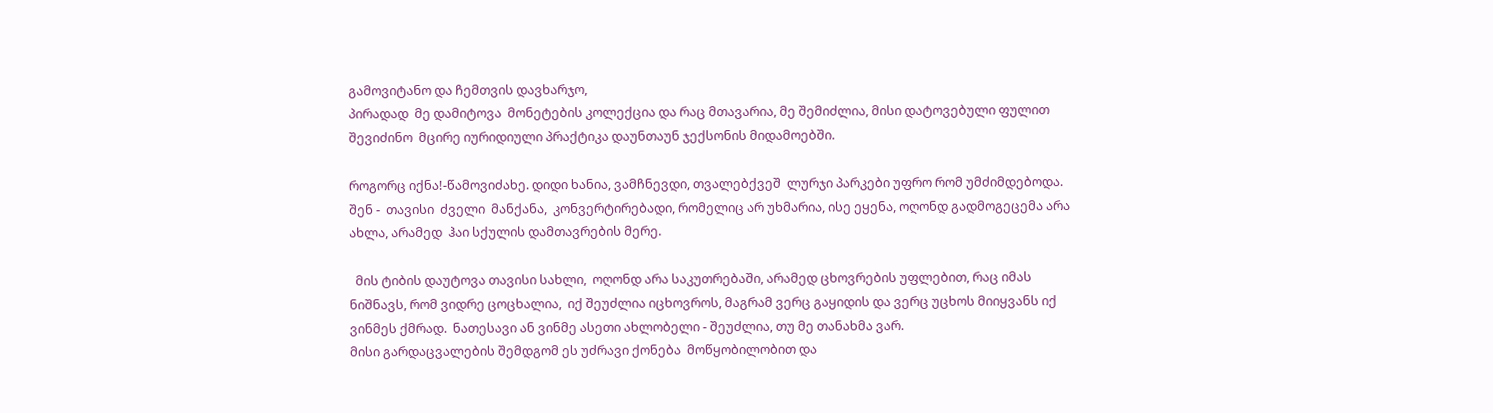გამოვიტანო და ჩემთვის დავხარჯო,
პირადად  მე დამიტოვა  მონეტების კოლექცია და რაც მთავარია, მე შემიძლია, მისი დატოვებული ფულით შევიძინო  მცირე იურიდიული პრაქტიკა დაუნთაუნ ჯექსონის მიდამოებში.

როგორც იქნა!-წამოვიძახე. დიდი ხანია, ვამჩნევდი, თვალებქვეშ  ლურჯი პარკები უფრო რომ უმძიმდებოდა.
შენ -  თავისი  ძველი  მანქანა,  კონვერტირებადი, რომელიც არ უხმარია, ისე ეყენა, ოღონდ გადმოგეცემა არა ახლა, არამედ  ჰაი სქულის დამთავრების მერე.

  მის ტიბის დაუტოვა თავისი სახლი,  ოღონდ არა საკუთრებაში, არამედ ცხოვრების უფლებით, რაც იმას ნიშნავს, რომ ვიდრე ცოცხალია,  იქ შეუძლია იცხოვროს, მაგრამ ვერც გაყიდის და ვერც უცხოს მიიყვანს იქ ვინმეს ქმრად.  ნათესავი ან ვინმე ასეთი ახლობელი - შეუძლია, თუ მე თანახმა ვარ.
მისი გარდაცვალების შემდგომ ეს უძრავი ქონება  მოწყობილობით და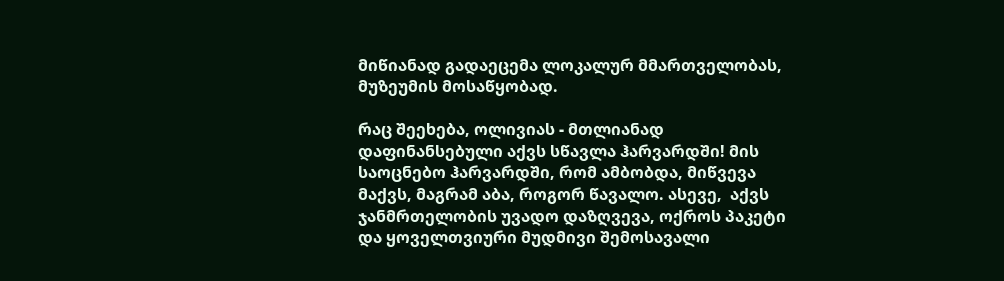მიწიანად გადაეცემა ლოკალურ მმართველობას, მუზეუმის მოსაწყობად.

რაც შეეხება, ოლივიას - მთლიანად დაფინანსებული აქვს სწავლა ჰარვარდში! მის საოცნებო ჰარვარდში, რომ ამბობდა, მიწვევა მაქვს, მაგრამ აბა, როგორ წავალო. ასევე,  აქვს ჯანმრთელობის უვადო დაზღვევა, ოქროს პაკეტი და ყოველთვიური მუდმივი შემოსავალი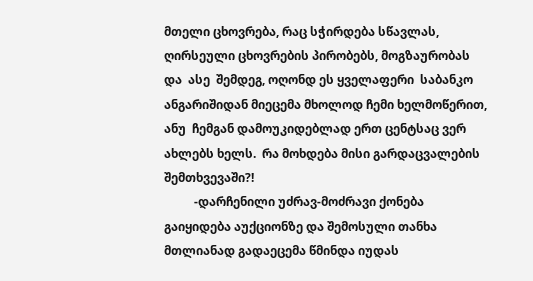მთელი ცხოვრება, რაც სჭირდება სწავლას, ღირსეული ცხოვრების პირობებს, მოგზაურობას და  ასე  შემდეგ, ოღონდ ეს ყველაფერი  საბანკო ანგარიშიდან მიეცემა მხოლოდ ჩემი ხელმოწერით, ანუ  ჩემგან დამოუკიდებლად ერთ ცენტსაც ვერ ახლებს ხელს.  რა მოხდება მისი გარდაცვალების შემთხვევაში?!
          -დარჩენილი უძრავ-მოძრავი ქონება გაიყიდება აუქციონზე და შემოსული თანხა მთლიანად გადაეცემა წმინდა იუდას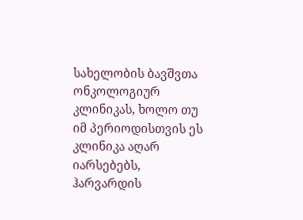სახელობის ბავშვთა ონკოლოგიურ კლინიკას, ხოლო თუ იმ პერიოდისთვის ეს კლინიკა აღარ იარსებებს, ჰარვარდის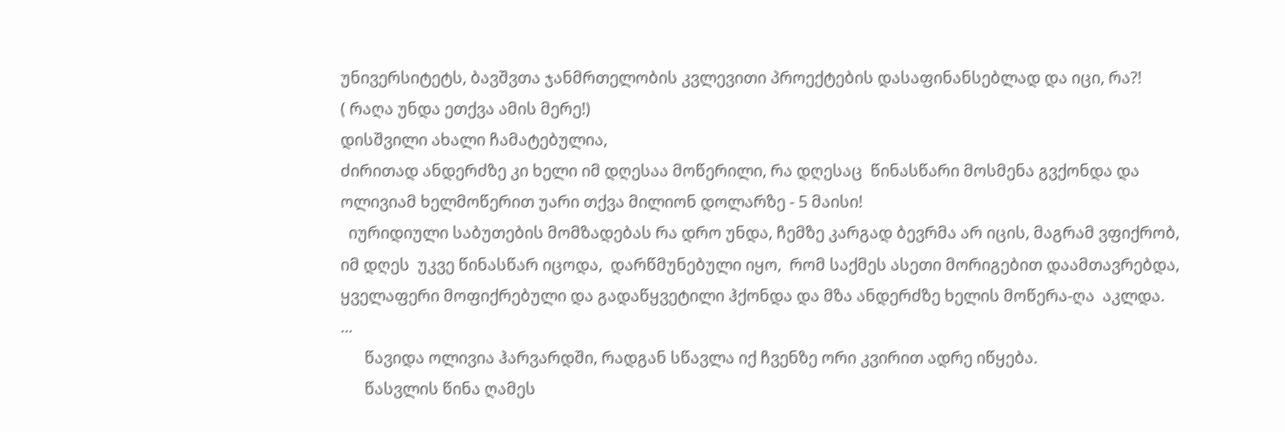უნივერსიტეტს, ბავშვთა ჯანმრთელობის კვლევითი პროექტების დასაფინანსებლად და იცი, რა?!
( რაღა უნდა ეთქვა ამის მერე!)
დისშვილი ახალი ჩამატებულია,
ძირითად ანდერძზე კი ხელი იმ დღესაა მოწერილი, რა დღესაც  წინასწარი მოსმენა გვქონდა და ოლივიამ ხელმოწერით უარი თქვა მილიონ დოლარზე - 5 მაისი!
  იურიდიული საბუთების მომზადებას რა დრო უნდა, ჩემზე კარგად ბევრმა არ იცის, მაგრამ ვფიქრობ, იმ დღეს  უკვე წინასწარ იცოდა,  დარწმუნებული იყო,  რომ საქმეს ასეთი მორიგებით დაამთავრებდა, ყველაფერი მოფიქრებული და გადაწყვეტილი ჰქონდა და მზა ანდერძზე ხელის მოწერა-ღა  აკლდა.
...
      წავიდა ოლივია ჰარვარდში, რადგან სწავლა იქ ჩვენზე ორი კვირით ადრე იწყება.
      წასვლის წინა ღამეს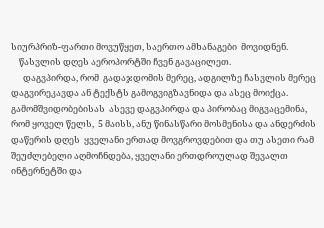სიურპრიზ-ფართი მოვუწყეთ, საერთო ამხანაგები  მოვიდნენ.
    წასვლის დღეს აეროპორტში ჩვენ გავაცილეთ.
      დაგვპირდა, რომ  გადაჯდომის მერეც, ადგილზე ჩასვლის მერეც დაგვირეკავდა ან ტექსტს გამოგვიგზავნიდა და ასეც მოიქცა.
გამომშვიდობებისას  ასევე დაგვპირდა და პირობაც მიგვაცემინა, რომ ყოველ წელს,  5 მაისს, ანუ წინასწარი მოსმენისა და ანდერძის დაწერის დღეს  ყველანი ერთად მოვგროვდებით და თუ ასეთი რამ შეუძლებელი აღმოჩნდება, ყველანი ერთდროულად შევალთ ინტერნეტში და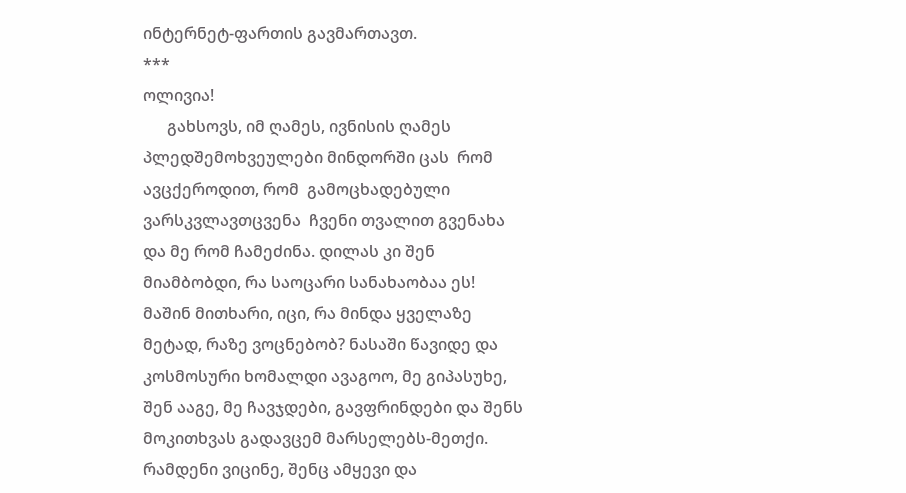ინტერნეტ-ფართის გავმართავთ.
***
ოლივია!
      გახსოვს, იმ ღამეს, ივნისის ღამეს  პლედშემოხვეულები მინდორში ცას  რომ ავცქეროდით, რომ  გამოცხადებული ვარსკვლავთცვენა  ჩვენი თვალით გვენახა და მე რომ ჩამეძინა. დილას კი შენ მიამბობდი, რა საოცარი სანახაობაა ეს! მაშინ მითხარი, იცი, რა მინდა ყველაზე მეტად, რაზე ვოცნებობ? ნასაში წავიდე და კოსმოსური ხომალდი ავაგოო, მე გიპასუხე, შენ ააგე, მე ჩავჯდები, გავფრინდები და შენს მოკითხვას გადავცემ მარსელებს-მეთქი. რამდენი ვიცინე, შენც ამყევი და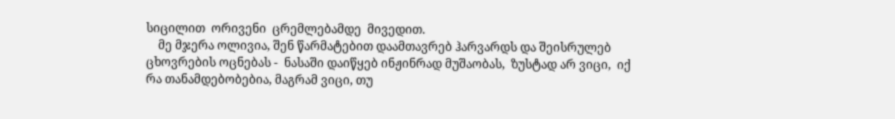სიცილით  ორივენი  ცრემლებამდე  მივედით.
    მე მჯერა ოლივია, შენ წარმატებით დაამთავრებ ჰარვარდს და შეისრულებ  ცხოვრების ოცნებას -  ნასაში დაიწყებ ინჟინრად მუშაობას,  ზუსტად არ ვიცი,  იქ რა თანამდებობებია, მაგრამ ვიცი, თუ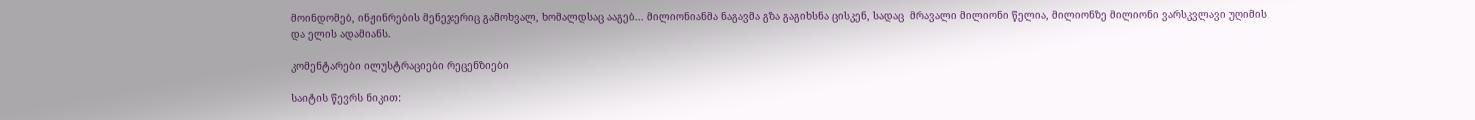მოინდომებ, ინჟინრების მენეჯერიც გამოხვალ, ხომალდსაც ააგებ... მილიონიანმა ნაგავმა გზა გაგიხსნა ცისკენ, სადაც  მრავალი მილიონი წელია, მილიონზე მილიონი ვარსკვლავი უღიმის და ელის ადამიანს.

კომენტარები ილუსტრაციები რეცენზიები

საიტის წევრს ნიკით: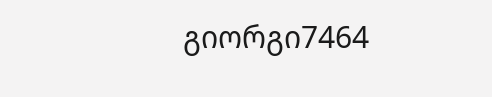გიორგი7464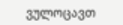ვულოცავთ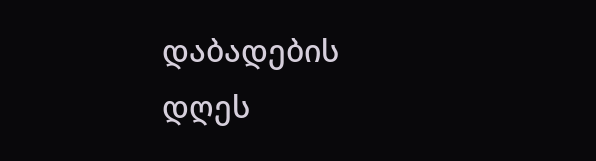დაბადების დღეს